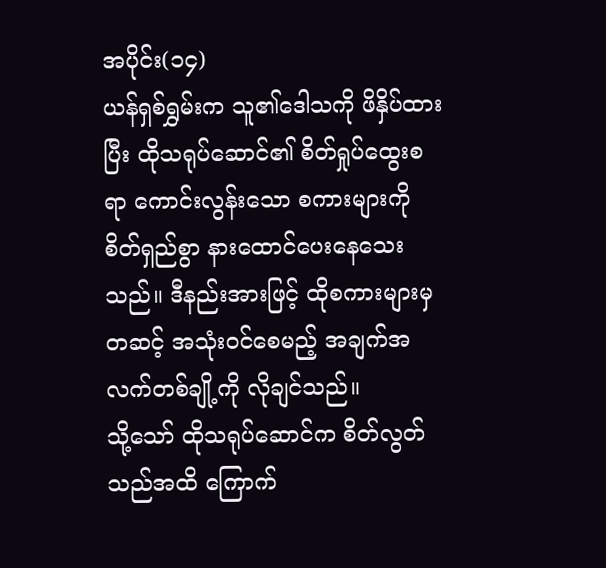အပိုင်း(၁၄)
ယန်ရှစ်ရွှမ်းက သူ၏ဒေါသကို ဖိနှိပ်ထားပြီး ထိုသရုပ်ဆောင်၏ စိတ်ရှုပ်ထွေးစရာ ကောင်းလွန်းသော စကားများကို စိတ်ရှည်စွာ နားထောင်ပေးနေသေးသည်။ ဒီနည်းအားဖြင့် ထိုစကားများမှ တဆင့် အသုံးဝင်စေမည့် အချက်အလက်တစ်ချို့ကို လိုချင်သည်။
သို့သော် ထိုသရုပ်ဆောင်က စိတ်လွတ်သည်အထိ ကြောက်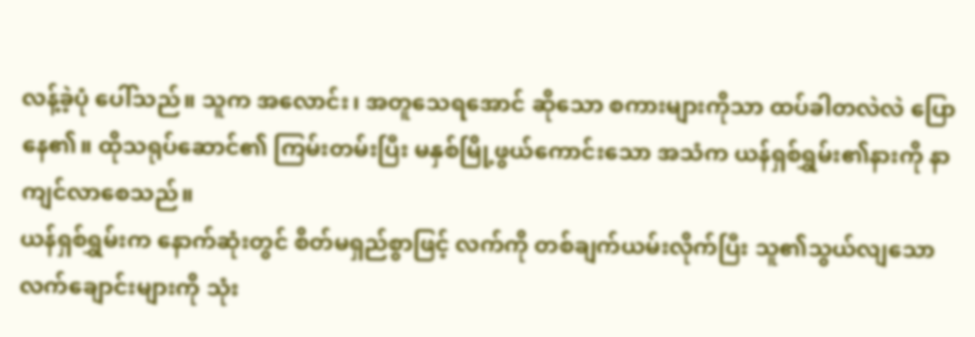လန့်ခဲ့ပုံ ပေါ်သည်။ သူက အလောင်း၊ အတူသေရအောင် ဆိုသော စကားများကိုသာ ထပ်ခါတလဲလဲ ပြောနေ၏။ ထိုသရုပ်ဆောင်၏ ကြမ်းတမ်းပြီး မနှစ်မြို့ဖွယ်ကောင်းသော အသံက ယန်ရှစ်ရွှမ်း၏နားကို နာကျင်လာစေသည်။
ယန်ရှစ်ရွှမ်းက နောက်ဆုံးတွင် စိတ်မရှည်စွာဖြင့် လက်ကို တစ်ချက်ယမ်းလိုက်ပြီး သူ၏သွယ်လျသော လက်ချောင်းများကို သုံး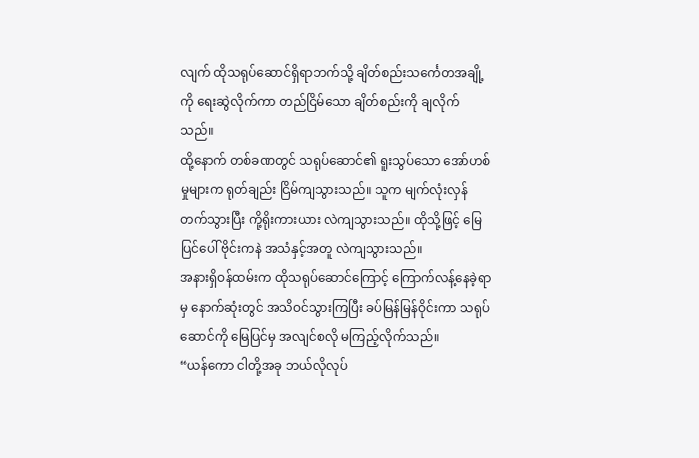လျက် ထိုသရုပ်ဆောင်ရှိရာဘက်သို့ ချိတ်စည်းသင်္ကေတအချို့ကို ရေးဆွဲလိုက်ကာ တည်ငြိမ်သော ချိတ်စည်းကို ချလိုက်သည်။
ထို့နောက် တစ်ခဏတွင် သရုပ်ဆောင်၏ ရူးသွပ်သော အော်ဟစ်မှုများက ရုတ်ချည်း ငြိမ်ကျသွားသည်။ သူက မျက်လုံးလှန် တက်သွားပြီး ကို့ရိုးကားယား လဲကျသွားသည်။ ထိုသို့ဖြင့် မြေပြင်ပေါ် ဗိုင်းကနဲ အသံနှင့်အတူ လဲကျသွားသည်။
အနားရှိဝန်ထမ်းက ထိုသရုပ်ဆောင်ကြောင့် ကြောက်လန့်နေခဲ့ရာမှ နောက်ဆုံးတွင် အသိဝင်သွားကြပြီး ခပ်မြန်မြန်ဝိုင်းကာ သရုပ်ဆောင်ကို မြေပြင်မှ အလျင်စလို မကြည့်လိုက်သည်။
“ယန်ကော ငါတို့အခု ဘယ်လိုလုပ်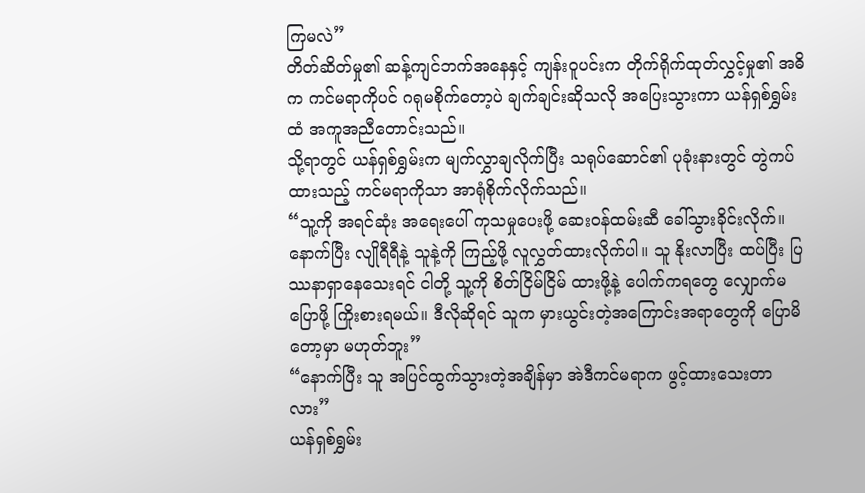ကြမလဲ”
တိတ်ဆိတ်မှု၏ ဆန့်ကျင်ဘက်အနေနှင့် ကျန်းဝူပင်းက တိုက်ရိုက်ထုတ်လွှင့်မှု၏ အဓိက ကင်မရာကိုပင် ဂရုမစိုက်တော့ပဲ ချက်ချင်းဆိုသလို အပြေးသွားကာ ယန်ရှစ်ရွှမ်းထံ အကူအညီတောင်းသည်။
သို့ရာတွင် ယန်ရှစ်ရွှမ်းက မျက်လွှာချလိုက်ပြီး သရုပ်ဆောင်၏ ပုခုံးနားတွင် တွဲကပ်ထားသည့် ကင်မရာကိုသာ အာရုံစိုက်လိုက်သည်။
“သူ့ကို အရင်ဆုံး အရေးပေါ် ကုသမှုပေးဖို့ ဆေးဝန်ထမ်းဆီ ခေါ်သွားခိုင်းလိုက်။ နောက်ပြီး လျိုရီရီနဲ့ သူနဲ့ကို ကြည့်ဖို့ လူလွှတ်ထားလိုက်ပါ။ သူ နိုးလာပြီး ထပ်ပြီး ပြဿနာရှာနေသေးရင် ငါတို့ သူ့ကို စိတ်ငြိမ်ငြိမ် ထားဖို့နဲ့ ပေါက်ကရတွေ လျှောက်မပြောဖို့ ကြိုးစားရမယ်။ ဒီလိုဆိုရင် သူက မှားယွင်းတဲ့အကြောင်းအရာတွေကို ပြောမိတော့မှာ မဟုတ်ဘူး”
“နောက်ပြီး သူ အပြင်ထွက်သွားတဲ့အချိန်မှာ အဲဒီကင်မရာက ဖွင့်ထားသေးတာလား”
ယန်ရှစ်ရွှမ်း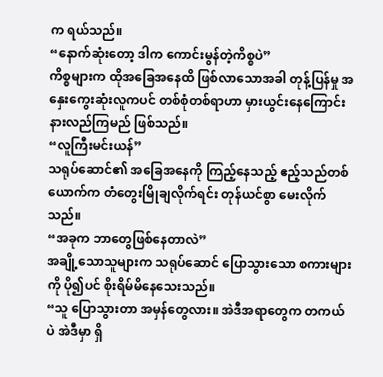က ရယ်သည်။
“နောက်ဆုံးတော့ ဒါက ကောင်းမွန်တဲ့ကိစ္စပဲ”
ကိစ္စများက ထိုအခြေအနေထိ ဖြစ်လာသောအခါ တုန့်ပြန်မှု အနှေးကွေးဆုံးလူကပင် တစ်စုံတစ်ရာဟာ မှားယွင်းနေကြောင်း နားလည်ကြမည် ဖြစ်သည်။
“လူကြီးမင်းယန်”
သရုပ်ဆောင်၏ အခြေအနေကို ကြည့်နေသည့် ဧည့်သည်တစ်ယောက်က တံတွေးမြိုချလိုက်ရင်း တုန်ယင်စွာ မေးလိုက်သည်။
“အခုက ဘာတွေဖြစ်နေတာလဲ”
အချို့သောသူများက သရုပ်ဆောင် ပြောသွားသော စကားများကို ပို၍ပင် စိုးရိမ်မိနေသေးသည်။
“သူ ပြောသွားတာ အမှန်တွေလား။ အဲဒီအရာတွေက တကယ်ပဲ အဲဒီမှာ ရှိ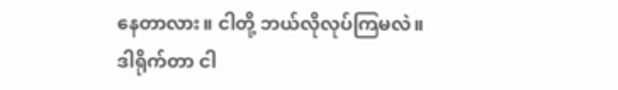နေတာလား။ ငါတို့ ဘယ်လိုလုပ်ကြမလဲ။ ဒါရိုက်တာ ငါ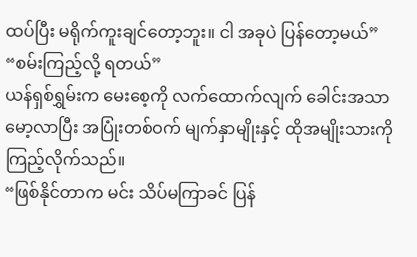ထပ်ပြီး မရိုက်ကူးချင်တော့ဘူး။ ငါ အခုပဲ ပြန်တော့မယ်”
“စမ်းကြည့်လို့ ရတယ်”
ယန်ရှစ်ရွှမ်းက မေးစေ့ကို လက်ထောက်လျက် ခေါင်းအသာမော့လာပြီး အပြုံးတစ်ဝက် မျက်နှာမျိုးနှင့် ထိုအမျိုးသားကို ကြည့်လိုက်သည်။
“ဖြစ်နိုင်တာက မင်း သိပ်မကြာခင် ပြန်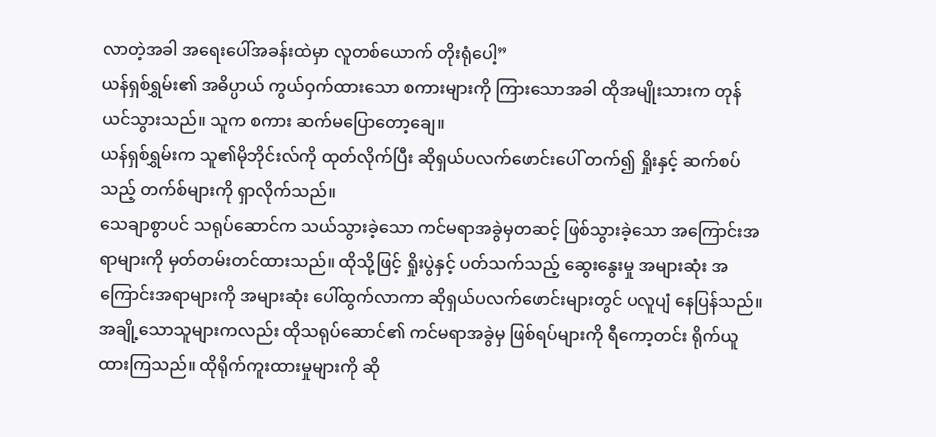လာတဲ့အခါ အရေးပေါ်အခန်းထဲမှာ လူတစ်ယောက် တိုးရုံပေါ့”
ယန်ရှစ်ရွှမ်း၏ အဓိပ္ပာယ် ကွယ်ဝှက်ထားသော စကားများကို ကြားသောအခါ ထိုအမျိုးသားက တုန်ယင်သွားသည်။ သူက စကား ဆက်မပြောတော့ချေ။
ယန်ရှစ်ရွှမ်းက သူ၏မိုဘိုင်းလ်ကို ထုတ်လိုက်ပြီး ဆိုရှယ်ပလက်ဖောင်းပေါ် တက်၍ ရှိုးနှင့် ဆက်စပ်သည့် တက်စ်များကို ရှာလိုက်သည်။
သေချာစွာပင် သရုပ်ဆောင်က သယ်သွားခဲ့သော ကင်မရာအခွဲမှတဆင့် ဖြစ်သွားခဲ့သော အကြောင်းအရာများကို မှတ်တမ်းတင်ထားသည်။ ထိုသို့ဖြင့် ရှိုးပွဲနှင့် ပတ်သက်သည့် ဆွေးနွေးမှု အများဆုံး အကြောင်းအရာများကို အများဆုံး ပေါ်ထွက်လာကာ ဆိုရှယ်ပလက်ဖောင်းများတွင် ပလူပျံ နေပြန်သည်။ အချို့သောသူများကလည်း ထိုသရုပ်ဆောင်၏ ကင်မရာအခွဲမှ ဖြစ်ရပ်များကို ရီကော့တင်း ရိုက်ယူထားကြသည်။ ထိုရိုက်ကူးထားမှုများကို ဆို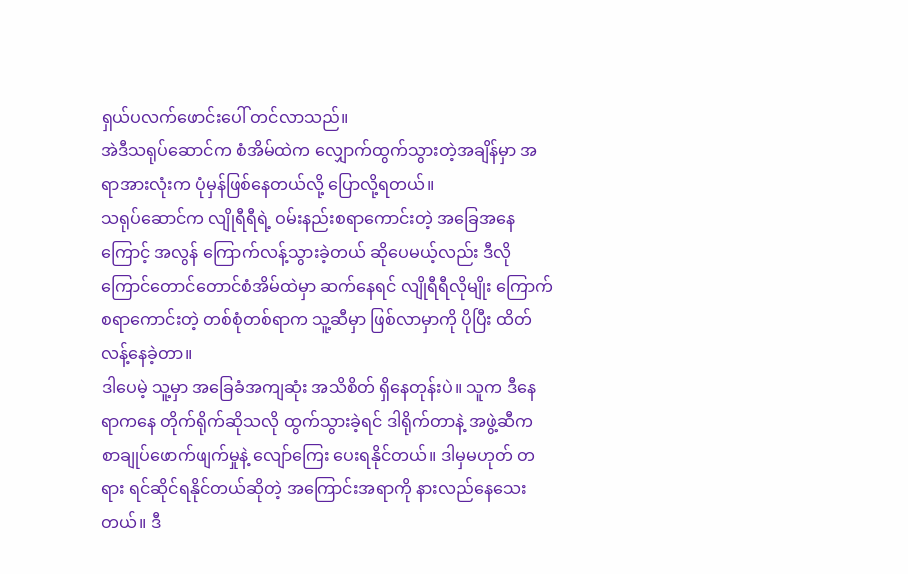ရှယ်ပလက်ဖောင်းပေါ် တင်လာသည်။
အဲဒီသရုပ်ဆောင်က စံအိမ်ထဲက လျှောက်ထွက်သွားတဲ့အချိန်မှာ အရာအားလုံးက ပုံမှန်ဖြစ်နေတယ်လို့ ပြောလို့ရတယ်။
သရုပ်ဆောင်က လျိုရီရီရဲ့ ဝမ်းနည်းစရာကောင်းတဲ့ အခြေအနေကြောင့် အလွန် ကြောက်လန့်သွားခဲ့တယ် ဆိုပေမယ့်လည်း ဒီလိုကြောင်တောင်တောင်စံအိမ်ထဲမှာ ဆက်နေရင် လျိုရီရီလိုမျိုး ကြောက်စရာကောင်းတဲ့ တစ်စုံတစ်ရာက သူ့ဆီမှာ ဖြစ်လာမှာကို ပိုပြီး ထိတ်လန့်နေခဲ့တာ။
ဒါပေမဲ့ သူ့မှာ အခြေခံအကျဆုံး အသိစိတ် ရှိနေတုန်းပဲ။ သူက ဒီနေရာကနေ တိုက်ရိုက်ဆိုသလို ထွက်သွားခဲ့ရင် ဒါရိုက်တာနဲ့ အဖွဲ့ဆီက စာချုပ်ဖောက်ဖျက်မှုနဲ့ လျော်ကြေး ပေးရနိုင်တယ်။ ဒါမှမဟုတ် တရား ရင်ဆိုင်ရနိုင်တယ်ဆိုတဲ့ အကြောင်းအရာကို နားလည်နေသေးတယ်။ ဒီ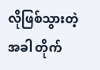လိုဖြစ်သွားတဲ့အခါ တိုက်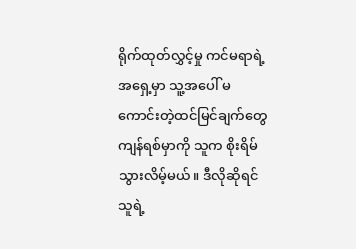ရိုက်ထုတ်လွှင့်မှု ကင်မရာရဲ့အရှေ့မှာ သူ့အပေါ် မကောင်းတဲ့ထင်မြင်ချက်တွေ ကျန်ရစ်မှာကို သူက စိုးရိမ်သွားလိမ့်မယ်။ ဒီလိုဆိုရင် သူရဲ့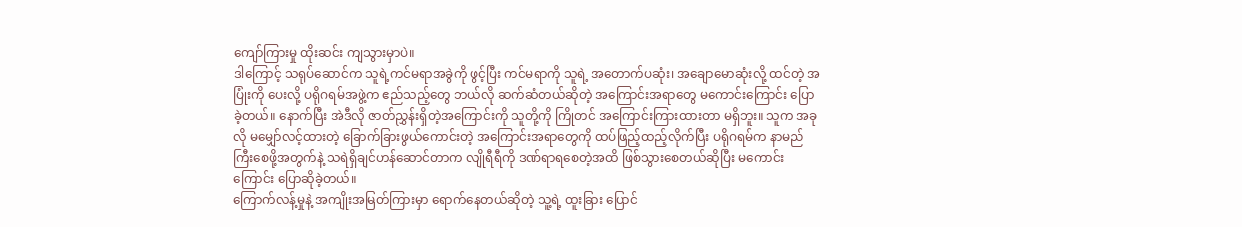ကျော်ကြားမှု ထိုးဆင်း ကျသွားမှာပဲ။
ဒါကြောင့် သရုပ်ဆောင်က သူရဲ့ကင်မရာအခွဲကို ဖွင့်ပြီး ကင်မရာကို သူရဲ့ အတောက်ပဆုံး၊ အချောမောဆုံးလို့ ထင်တဲ့ အပြုံးကို ပေးလို့ ပရိုဂရမ်အဖွဲ့က ဧည်သည့်တွေ ဘယ်လို ဆက်ဆံတယ်ဆိုတဲ့ အကြောင်းအရာတွေ မကောင်းကြောင်း ပြောခဲ့တယ်။ နောက်ပြီး အဲဒီလို ဇာတ်ညွှန်းရှိတဲ့အကြောင်းကို သူတို့ကို ကြိုတင် အကြောင်းကြားထားတာ မရှိဘူး။ သူက အခုလို မမျှော်လင့်ထားတဲ့ ခြောက်ခြားဖွယ်ကောင်းတဲ့ အကြောင်းအရာတွေကို ထပ်ဖြည့်ထည့်လိုက်ပြီး ပရိုဂရမ်က နာမည်ကြီးစေဖို့အတွက်နဲ့ သရဲရှိချင်ဟန်ဆောင်တာက လျိုရီရီကို ဒဏ်ရာရစေတဲ့အထိ ဖြစ်သွားစေတယ်ဆိုပြီး မကောင်းကြောင်း ပြောဆိုခဲ့တယ်။
ကြောက်လန့်မှုနဲ့ အကျိုးအမြတ်ကြားမှာ ရောက်နေတယ်ဆိုတဲ့ သူ့ရဲ့ ထူးခြား ပြောင်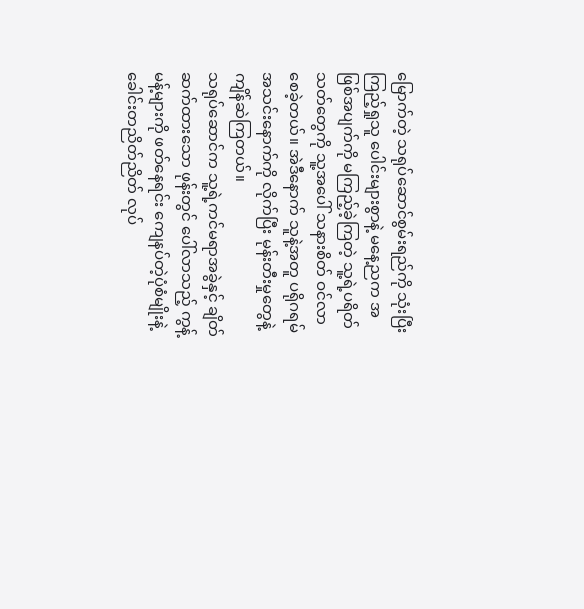မြောက်တဲ့ သရုပ်ဆောင်စွမ်းရည်ကို သုံးပြီး ကြည့်ရှုသူ ပေါင်းများစွာနဲ့ မနေ့ညက အဖြစ်အပျက်ကို မကြည့်ခဲ့ကြတဲ့ သူ့ရဲ့ပရိတ်သတ်တွေကို သူ့အပေါ် သနားစိတ် ဝင်လာစေခဲ့တယ်။ အဲဒီနောက် သူနဲ့အတူ ပရိုဂရမ်အသင်းနောက်ကို လိုက်ပြီး မုန်းတီးမှုတွေနဲ့ ကျိန်ဆဲကြတယ်။
သရုပ်ဆောင်က သူ့ရဲ့ကင်မရာအခွဲနှင့် ချိတ်ဆက်ထားသော ဖုန်းတွင် ပေါ်လာသည့် ကွန့်မန့်များကို ဖတ်နေရင်း ကျေနပ်တဲ့ပုံစံမျိုးနဲ့ ခေါင်းတညိတ်ညိတ် လုပ်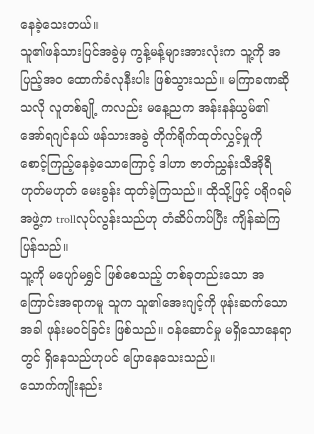နေခဲ့သေးတယ်။
သူ၏ဖန်သားပြင်အခွဲမှ ကွန့်မန့်များအားလုံးက သူ့ကို အပြည့်အဝ ထောက်ခံလုနီးပါး ဖြစ်သွားသည်။ မကြာခဏဆိုသလို လူတစ်ချို့ ကလည်း မနေ့ညက အန်းနန်ယွမ်၏ အော်ရဂျင်နယ် ဖန်သားအခွဲ တိုက်ရိုက်ထုတ်လွှင့်မှုကို စောင့်ကြည့်နေခဲ့သောကြောင့် ဒါဟာ ဇာတ်ညွှန်းသီအိုရီ ဟုတ်မဟုတ် မေးခွန်း ထုတ်ခဲ့ကြသည်။ ထိုသို့ဖြင့် ပရိုဂရမ်အဖွဲ့က trollလုပ်လွန်းသည်ဟု တံဆိပ်ကပ်ပြီး ကျိန်ဆဲကြပြန်သည်။
သူ့ကို မပျော်မရွှင် ဖြစ်စေသည့် တစ်ခုတည်းသော အကြောင်းအရာကမူ သူက သူ၏အေးဂျင့်ကို ဖုန်းဆက်သောအခါ ဖုန်းမဝင်ခြင်း ဖြစ်သည်။ ဝန်ဆောင်မှု မရှိသောနေရာတွင် ရှိနေသည်ဟုပင် ပြောနေသေးသည်။
သောက်ကျိုးနည်း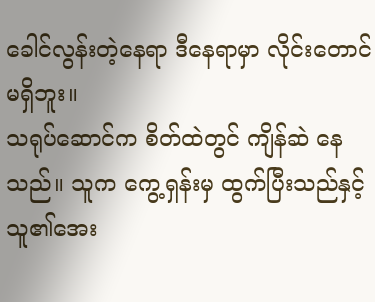ခေါင်လွန်းတဲ့နေရာ ဒီနေရာမှာ လိုင်းတောင် မရှိဘူး။
သရုပ်ဆောင်က စိတ်ထဲတွင် ကျိန်ဆဲ နေသည်။ သူက ကွေ့ရှန်းမှ ထွက်ပြီးသည်နှင့် သူ၏အေး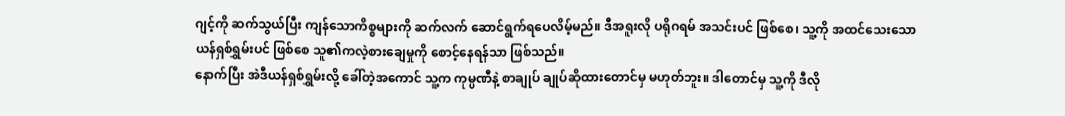ဂျင့်ကို ဆက်သွယ်ပြီး ကျန်သောကိစ္စများကို ဆက်လက် ဆောင်ရွက်ရပေလိမ့်မည်။ ဒီအရူးလို ပရိုဂရမ် အသင်းပင် ဖြစ်စေ၊ သူ့ကို အထင်သေးသော ယန်ရှစ်ရွှမ်းပင် ဖြစ်စေ သူ၏ကလဲ့စားချေမှုကို စောင့်နေရန်သာ ဖြစ်သည်။
နောက်ပြီး အဲဒီယန်ရှစ်ရွှမ်းလို့ ခေါ်တဲ့အကောင် သူ့က ကုမ္ပဏီနဲ့ စာချုပ် ချုပ်ဆိုထားတောင်မှ မဟုတ်ဘူး။ ဒါတောင်မှ သူ့ကို ဒီလို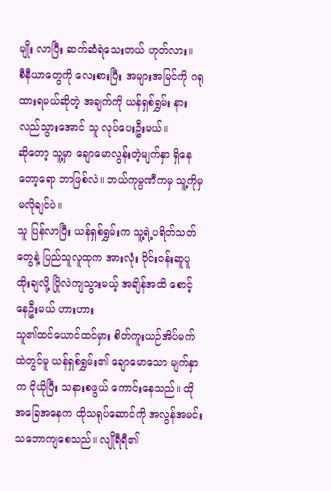မျိုး လာပြီး ဆက်ဆံရဲသေးတယ် ဟုတ်လား။
စီနီယာတွေကို လေးစားပြီး အများအမြင်ကို ဂရုထားရမယ်ဆိုတဲ့ အချက်ကို ယန်ရှစ်ရွှမ်း နားလည်သွားအောင် သူ လုပ်ပေးဦးမယ်။
ဆိုတော့ သူ့မှာ ချောမောလွန်းတဲ့မျက်နှာ ရှိနေတော့ရော ဘာဖြစ်လဲ။ ဘယ်ကုမ္ပဏီကမှ သူ့ကိုမှ မလိုချင်ပဲ။
သူ ပြန်လာပြီး ယန်ရှစ်ရွှမ်းက သူ့ရဲ့ပရိတ်သတ်တွေနဲ့ ပြည်သူလူထုက အားလုံး ဝိုင်းဝန်းဆူပူ ထိုးချလို့ ပြိုလဲကျသွားမယ့် အချိန်အထိ စောင့်နေဦးမယ် ဟားဟား
သူ၏ထင်ယောင်ထင်မှား စိတ်ကူးယဉ်အိပ်မက်ထဲတွင်မူ ယန်ရှစ်ရွှမ်း၏ ချောမောသော မျက်နှာက ငိုယိုပြီး သနားစဖွယ် ကောင်းနေသည်။ ထိုအခြေအနေက ထိုသရုပ်ဆောင်ကို အလွန်အမင်း သဘောကျစေသည်။ လျိုရီရီ၏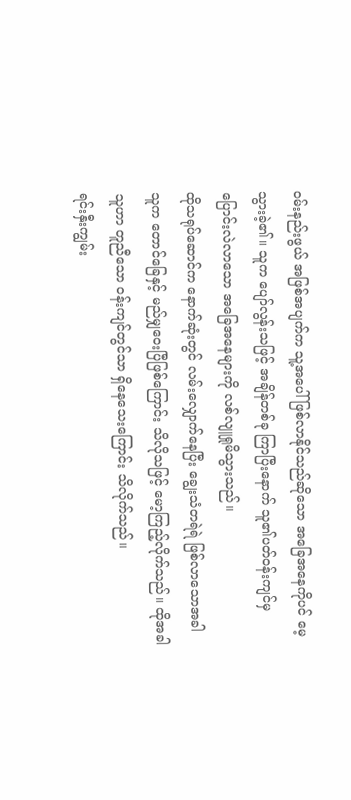ဝမ်းနည်းဖွယ် အဖြစ်အပျက်က သူ့အပေါ် ဖြစ်လာနိုင်သည်ဆိုသော အခြေအနေကိုပင် မေ့သွားခဲ့၏။ သူက ပျော်လွန်းသဖြင့် အချိန်တစ်ခု ကြာပြီးနောက် သူ၏ပတ်ဝန်းကျင်မှ ပြောင်းလဲလာသော အခြေအနေများကို လစ်လျူရှုမိသွားသည်။
ထိုသရုပ်ဆောင်က နောက်ဆုံးတွင် လမ်းလျှောက်နေပြီး ချွေးသံတရဲရဲ ဖြစ်လာသောအခါ သူက တောင်ခြေနှင့် မည်မျှဝေးပြီဖြစ်ကြောင်း သိလိုသဖြင့် မော့ကြည့်လိုက်သည်။ ထိုအခါ သူဟာ တူညီသော ဝန်းကျင်တွင်သာ ရှိနေသေးကြောင်း သိလိုက်သည်။
ရင်းနှီးကျွမ်း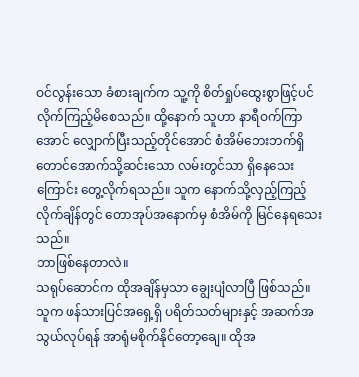ဝင်လွန်းသော ခံစားချက်က သူ့ကို စိတ်ရှုပ်ထွေးစွာဖြင့်ပင် လိုက်ကြည့်မိစေသည်။ ထို့နောက် သူဟာ နာရီဝက်ကြာအောင် လျှောက်ပြီးသည့်တိုင်အောင် စံအိမ်ဘေးဘက်ရှိ တောင်အောက်သို့ဆင်းသော လမ်းတွင်သာ ရှိနေသေးကြောင်း တွေ့လိုက်ရသည်။ သူက နောက်သို့လှည့်ကြည့်လိုက်ချိန်တွင် တောအုပ်အနောက်မှ စံအိမ်ကို မြင်နေရသေးသည်။
ဘာဖြစ်နေတာလဲ။
သရုပ်ဆောင်က ထိုအချိန်မှသာ ချွေးပျံလာပြီ ဖြစ်သည်။
သူက ဖန်သားပြင်အရှေ့ရှိ ပရိတ်သတ်များနှင့် အဆက်အသွယ်လုပ်ရန် အာရုံမစိုက်နိုင်တော့ချေ။ ထိုအ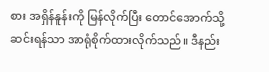စား အရှိန်နူန်းကို မြန်လိုက်ပြီး တောင်အောက်သို့ ဆင်းရန်သာ အာရုံစိုက်ထားလိုက်သည်။ ဒီနည်း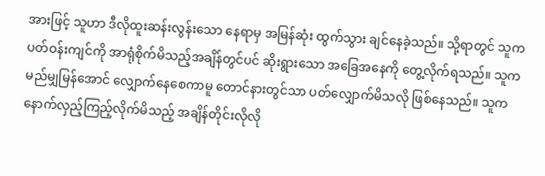အားဖြင့် သူဟာ ဒီလိုထူးဆန်းလွန်းသော နေရာမှ အမြန်ဆုံး ထွက်သွား ချင်နေခဲ့သည်။ သို့ရာတွင် သူက ပတ်ဝန်းကျင်ကို အာရုံစိုက်မိသည့်အချိန်တွင်ပင် ဆိုးရွားသော အခြေအနေကို တွေ့လိုက်ရသည်။ သူက မည်မျှမြန်အောင် လျှောက်နေစေကာမူ တောင်နားတွင်သာ ပတ်လျှောက်မိသလို ဖြစ်နေသည်။ သူက နောက်လှည့်ကြည့်လိုက်မိသည့် အချိန်တိုင်းလိုလို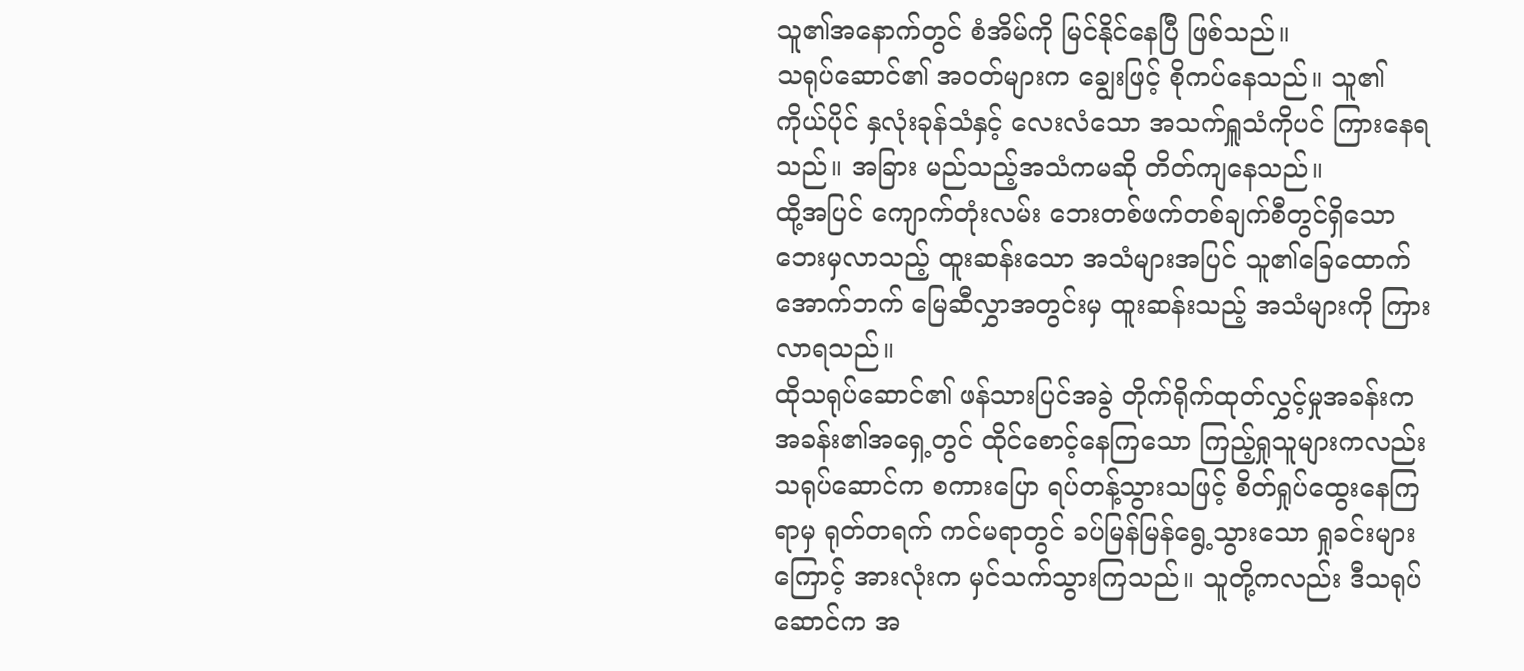သူ၏အနောက်တွင် စံအိမ်ကို မြင်နိုင်နေပြီ ဖြစ်သည်။
သရုပ်ဆောင်၏ အဝတ်များက ချွေးဖြင့် စိုကပ်နေသည်။ သူ၏ကိုယ်ပိုင် နှလုံးခုန်သံနှင့် လေးလံသော အသက်ရှူသံကိုပင် ကြားနေရသည်။ အခြား မည်သည့်အသံကမဆို တိတ်ကျနေသည်။
ထို့အပြင် ကျောက်တုံးလမ်း ဘေးတစ်ဖက်တစ်ချက်စီတွင်ရှိသော ဘေးမှလာသည့် ထူးဆန်းသော အသံများအပြင် သူ၏ခြေထောက်အောက်ဘက် မြေဆီလွှာအတွင်းမှ ထူးဆန်းသည့် အသံများကို ကြားလာရသည်။
ထိုသရုပ်ဆောင်၏ ဖန်သားပြင်အခွဲ တိုက်ရိုက်ထုတ်လွှင့်မှုအခန်းက အခန်း၏အရှေ့တွင် ထိုင်စောင့်နေကြသော ကြည့်ရှုသူများကလည်း သရုပ်ဆောင်က စကားပြော ရပ်တန့်သွားသဖြင့် စိတ်ရှုပ်ထွေးနေကြရာမှ ရုတ်တရက် ကင်မရာတွင် ခပ်မြန်မြန်ရွေ့သွားသော ရှုခင်းများကြောင့် အားလုံးက မှင်သက်သွားကြသည်။ သူတို့ကလည်း ဒီသရုပ်ဆောင်က အ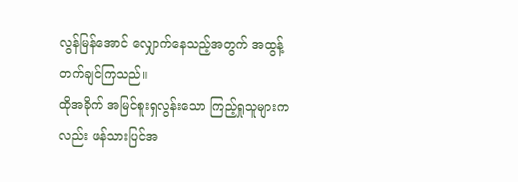လွန်မြန်အောင် လျှောက်နေသည့်အတွက် အထွန့် တက်ချင်ကြသည်။
ထိုအခိုက် အမြင်စူးရှလွန်းသော ကြည့်ရှုသူများကလည်း ဖန်သားပြင်အ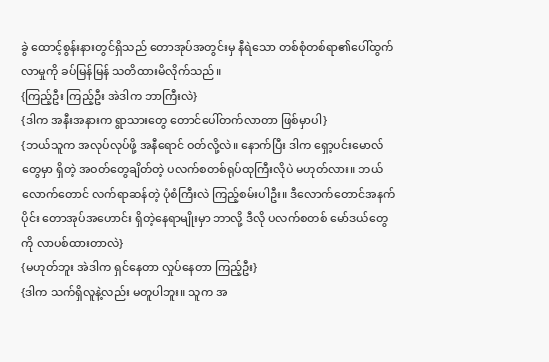ခွဲ ထောင့်စွန်းနားတွင်ရှိသည် တောအုပ်အတွင်းမှ နီရဲသော တစ်စုံတစ်ရာ၏ပေါ်ထွက်လာမှုကို ခပ်မြန်မြန် သတိထားမိလိုက်သည်။
{ကြည့်ဦး ကြည့်ဦး အဲဒါက ဘာကြီးလဲ}
{ဒါက အနီးအနားက ရွာသားတွေ တောင်ပေါ်တက်လာတာ ဖြစ်မှာပါ}
{ဘယ်သူက အလုပ်လုပ်ဖို့ အနီရောင် ဝတ်လို့လဲ။ နောက်ပြီး ဒါက ရှော့ပင်းမောလ်တွေမှာ ရှိတဲ့ အဝတ်တွေချိတ်တဲ့ ပလက်စတစ်ရုပ်ထုကြီးလိုပဲ မဟုတ်လား။ ဘယ်လောက်တောင် လက်ရာဆန်တဲ့ ပုံစံကြီးလဲ ကြည့်စမ်းပါဦး။ ဒီလောက်တောင်အနက်ပိုင်း တောအုပ်အဟောင်း ရှိတဲ့နေရာမျိုးမှာ ဘာလို့ ဒီလို ပလက်စတစ် မော်ဒယ်တွေကို လာပစ်ထားတာလဲ}
{မဟုတ်ဘူး အဲဒါက ရှင်နေတာ လှုပ်နေတာ ကြည့်ဦး}
{ဒါက သက်ရှိလူနဲ့လည်း မတူပါဘူး။ သူက အ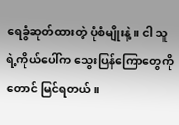ရေခွံဆုတ်ထားတဲ့ ပုံစံမျိုးနဲ့။ ငါ သူရဲ့ကိုယ်ပေါ်က သွေးပြန်ကြောတွေကိုတောင် မြင်ရတယ်။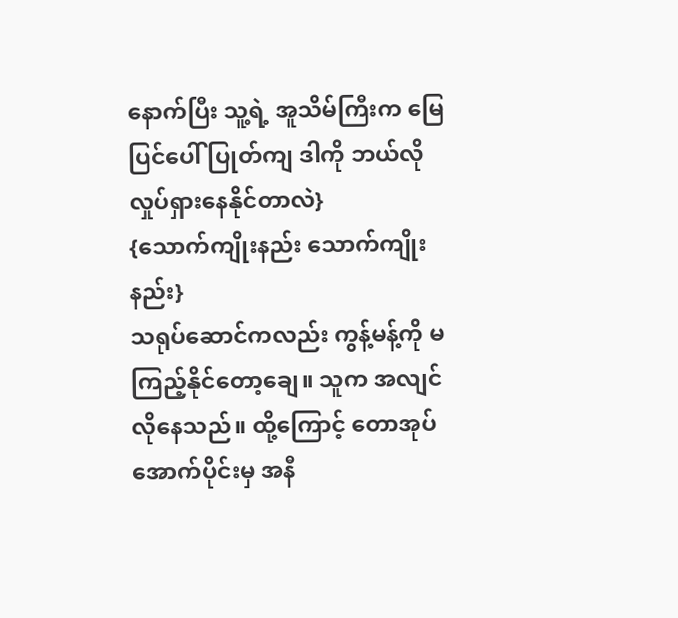နောက်ပြီး သူ့ရဲ့ အူသိမ်ကြီးက မြေပြင်ပေါ် ပြုတ်ကျ ဒါကို ဘယ်လို လှုပ်ရှားနေနိုင်တာလဲ}
{သောက်ကျိုးနည်း သောက်ကျိုးနည်း}
သရုပ်ဆောင်ကလည်း ကွန့်မန့်ကို မကြည့်နိုင်တော့ချေ။ သူက အလျင်လိုနေသည်။ ထို့ကြောင့် တောအုပ်အောက်ပိုင်းမှ အနီ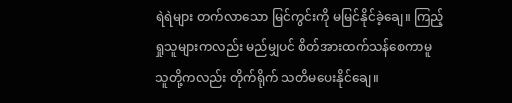ရဲရဲများ တက်လာသော မြင်ကွင်းကို မမြင်နိုင်ခဲ့ချေ။ ကြည့်ရှုသူများကလည်း မည်မျှပင် စိတ်အားထက်သန်စေကာမူ သူတို့ကလည်း တိုက်ရိုက် သတိမပေးနိုင်ချေ။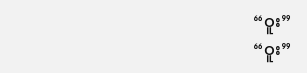“ဝူး”
“ဝူး”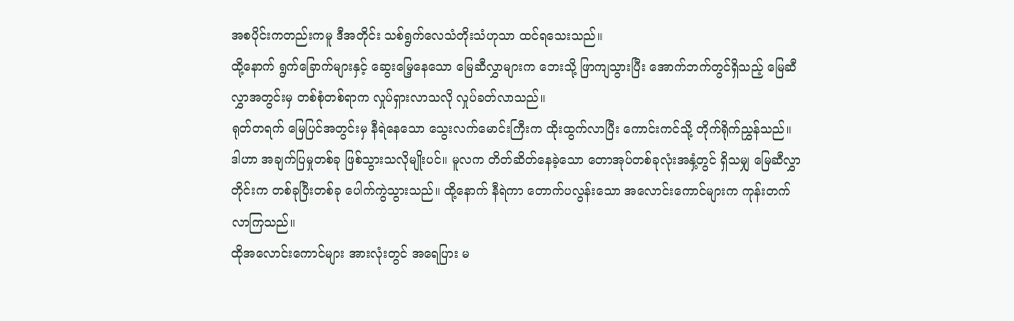အစပိုင်းကတည်းကမူ ဒီအတိုင်း သစ်ရွက်လေသံတိုးသံဟုသာ ထင်ရသေးသည်။
ထို့နောက် ရွက်ခြောက်များနှင့် ဆွေးမြေ့နေသော မြေဆီလွှာများက ဘေးသို့ ဖြာကျသွားပြီး အောက်ဘက်တွင်ရှိသည့် မြေဆီလွှာအတွင်းမှ တစ်စုံတစ်ရာက လှုပ်ရှားလာသလို လှုပ်ခတ်လာသည်။
ရုတ်တရက် မြေပြင်အတွင်းမှ နီရဲနေသော သွေးလက်မောင်းကြီးက ထိုးထွက်လာပြီး ကောင်းကင်သို့ တိုက်ရိုက်ညွှန်သည်။
ဒါဟာ အချက်ပြမှုတစ်ခု ဖြစ်သွားသလိုမျိုးပင်။ မူလက တိတ်ဆိတ်နေခဲ့သော တောအုပ်တစ်ခုလုံးအနှံ့တွင် ရှိသမျှ မြေဆီလွှာတိုင်းက တစ်ခုပြီးတစ်ခု ပေါက်ကွဲသွားသည်။ ထို့နောက် နီရဲကာ တောက်ပလွန်းသော အလောင်းကောင်များက ကုန်းတက် လာကြသည်။
ထိုအလောင်းကောင်များ အားလုံးတွင် အရေပြား မ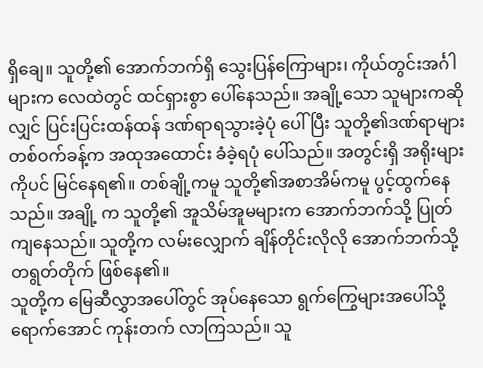ရှိချေ။ သူတို့၏ အောက်ဘက်ရှိ သွေးပြန်ကြောများ၊ ကိုယ်တွင်းအင်္ဂါများက လေထဲတွင် ထင်ရှားစွာ ပေါ်နေသည်။ အချို့သော သူများကဆိုလျှင် ပြင်းပြင်းထန်ထန် ဒဏ်ရာရသွားခဲ့ပုံ ပေါ်ပြီး သူတို့၏ဒဏ်ရာများ တစ်ဝက်ခန့်က အထုအထောင်း ခံခဲ့ရပုံ ပေါ်သည်။ အတွင်းရှိ အရိုးများကိုပင် မြင်နေရ၏။ တစ်ချို့ကမူ သူတို့၏အစာအိမ်ကမူ ပွင့်ထွက်နေသည်။ အချို့ က သူတို့၏ အူသိမ်အူမများက အောက်ဘက်သို့ ပြုတ်ကျနေသည်။ သူတို့က လမ်းလျှောက် ချိန်တိုင်းလိုလို အောက်ဘက်သို့ တရွတ်တိုက် ဖြစ်နေ၏။
သူတို့က မြေဆီလွှာအပေါ်တွင် အုပ်နေသော ရွက်ကြွေများအပေါ်သို့ ရောက်အောင် ကုန်းတက် လာကြသည်။ သူ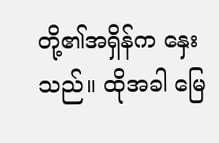တို့၏အရှိန်က နှေးသည်။ ထိုအခါ မြေ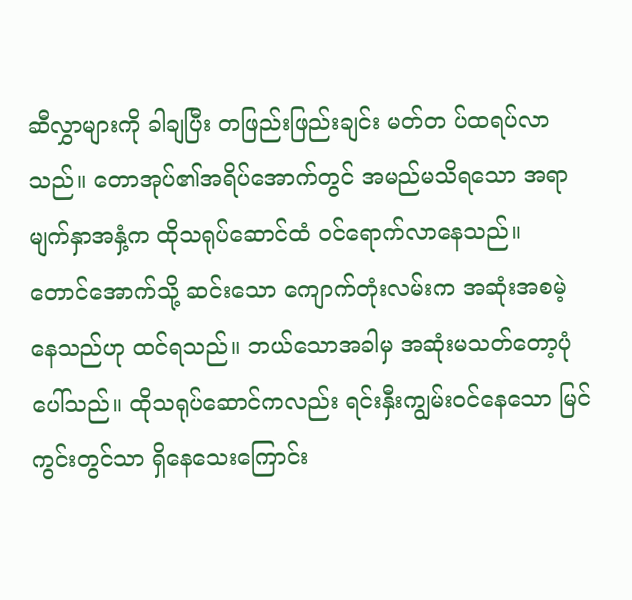ဆီလွှာများကို ခါချပြီး တဖြည်းဖြည်းချင်း မတ်တ ပ်ထရပ်လာသည်။ တောအုပ်၏အရိပ်အောက်တွင် အမည်မသိရသော အရာမျက်နှာအနှံ့က ထိုသရုပ်ဆောင်ထံ ဝင်ရောက်လာနေသည်။
တောင်အောက်သို့ ဆင်းသော ကျောက်တုံးလမ်းက အဆုံးအစမဲ့နေသည်ဟု ထင်ရသည်။ ဘယ်သောအခါမှ အဆုံးမသတ်တော့ပုံ ပေါ်သည်။ ထိုသရုပ်ဆောင်ကလည်း ရင်းနှီးကျွမ်းဝင်နေသော မြင်ကွင်းတွင်သာ ရှိနေသေးကြောင်း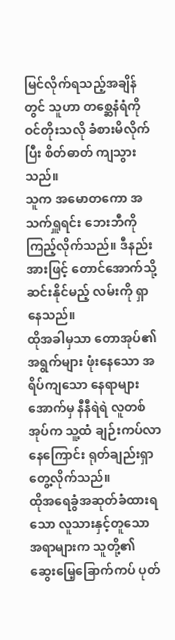မြင်လိုက်ရသည့်အချိန်တွင် သူဟာ တစ္ဆေနံရံကို ဝင်တိုးသလို ခံစားမိလိုက်ပြီး စိတ်ဓာတ် ကျသွားသည်။
သူက အမောတကော အသက်ရှူရင်း ဘေးဘီကို ကြည့်လိုက်သည်။ ဒီနည်းအားဖြင့် တောင်အောက်သို့ ဆင်းနိုင်မည့် လမ်းကို ရှာနေသည်။
ထိုအခါမှသာ တောအုပ်၏အရွက်များ ဖုံးနေသော အရိပ်ကျသော နေရာများအောက်မှ နီနီရဲရဲ လူတစ်အုပ်က သူ့ထံ ချဉ်းကပ်လာနေကြောင်း ရုတ်ချည်းရှာတွေ့လိုက်သည်။
ထိုအရေခွံအဆုတ်ခံထားရသော လူသားနှင့်တူသော အရာများက သူတို့၏ ဆွေးမြေ့ခြောက်ကပ် ပုတ်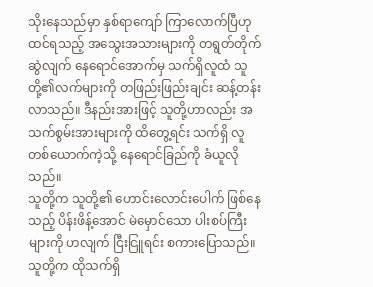သိုးနေသည်မှာ နှစ်ရာကျော် ကြာလောက်ပြီဟု ထင်ရသည့် အသွေးအသားများကို တရွတ်တိုက် ဆွဲလျက် နေရောင်အောက်မှ သက်ရှိလူထံ သူတို့၏လက်များကို တဖြည်းဖြည်းချင်း ဆန့်တန်းလာသည်။ ဒီနည်းအားဖြင့် သူတို့ဟာလည်း အသက်စွမ်းအားများကို ထိတွေ့ရင်း သက်ရှိ လူတစ်ယောက်ကဲ့သို့ နေရောင်ခြည်ကို ခံယူလိုသည်။
သူတို့က သူတို့၏ ဟောင်းလောင်းပေါက် ဖြစ်နေသည့် ပိန်းဖိန့်အောင် မဲမှောင်သော ပါးစပ်ကြီးများကို ဟလျက် ငြီးငြူရင်း စကားပြောသည်။ သူတို့က ထိုသက်ရှိ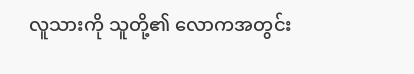လူသားကို သူတို့၏ လောကအတွင်း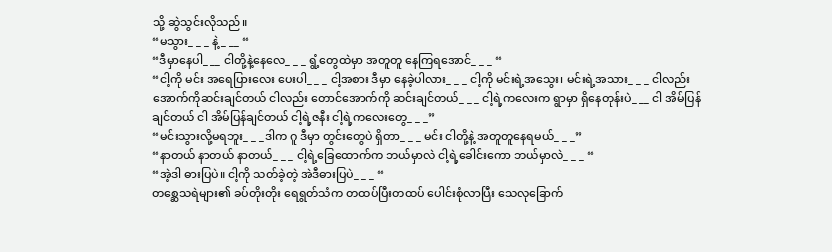သို့ ဆွဲသွင်းလိုသည်။
“မသွား_ _ _ နဲ့_ __ “
“ဒီမှာနေပါ_ __ ငါတို့နဲ့နေလေ_ _ _ ရွံ့တွေထဲမှာ အတူတူ နေကြရအောင်_ _ _ “
“ငါ့ကို မင်း အရေပြားလေး ပေးပါ_ _ _ ငါ့အစား ဒီမှာ နေခဲ့ပါလား_ _ _ ငါ့ကို မင်းရဲ့အသွေး၊ မင်းရဲ့အသား_ _ _ ငါလည်း အောက်ကိုဆင်းချင်တယ် ငါလည်း တောင်အောက်ကို ဆင်းချင်တယ်_ _ _ ငါ့ရဲ့ကလေးက ရွာမှာ ရှိနေတုန်းပဲ_ __ ငါ အိမ်ပြန်ချင်တယ် ငါ အိမ်ပြန်ချင်တယ် ငါ့ရဲ့ဇနီး ငါ့ရဲ့ကလေးတွေ_ _ _”
“မင်းသွားလို့မရဘူး_ _ _ဒါက ဂူ ဒီမှာ တွင်းတွေပဲ ရှိတာ_ _ _ မင်း ငါတို့နဲ့ အတူတူနေရမယ်_ _ _”
“နာတယ် နာတယ် နာတယ်_ _ _ ငါ့ရဲ့ခြေထောက်က ဘယ်မှာလဲ ငါ့ရဲ့ခေါင်းကော ဘယ်မှာလဲ_ _ _ “
“အဲ့ဒါ ဓားပြပဲ။ ငါ့ကို သတ်ခဲ့တဲ့ အဲဒီဓားပြပဲ_ _ _ “
တစ္ဆေသရဲများ၏ ခပ်တိုးတိုး ရေရွတ်သံက တထပ်ပြီးတထပ် ပေါင်းစုံလာပြီး သေလုခြောက်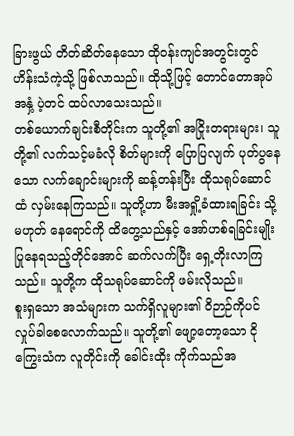ခြားဖွယ် တိတ်ဆိတ်နေသော ထိုဝန်းကျင်အတွင်းတွင် ဟိန်းသံကဲ့သို့ ဖြစ်လာသည်။ ထိုသို့ဖြင့် တောင်တောအုပ်အနှံ့ ပဲ့တင် ထပ်လာသေးသည်။
တစ်ယောက်ချင်းစီတိုင်းက သူတို့၏ အငြိုးတရားများ၊ သူတို့၏ လက်သင့်မခံလို စိတ်များကို ပြောပြလျက် ပုတ်ပွနေသော လက်ချောင်းများကို ဆန့်တန်းပြီး ထိုသရုပ်ဆောင်ထံ လှမ်းနေကြသည်။ သူတို့ဟာ မီးအရှို့ခံထားရခြင်း သို့မဟုတ် နေရောင်ကို ထိတွေ့သည်နှင့် အော်ဟစ်ရခြင်းမျိုး ပြုနေရသည့်တိုင်အောင် ဆက်လက်ပြီး ရှေ့တိုးလာကြသည်။ သူတို့က ထိုသရုပ်ဆောင်ကို ဖမ်းလိုသည်။
စူးရှသော အသံများက သက်ရှိလူများ၏ ဝိဉာဉ်ကိုပင် လှုပ်ခါစေလောက်သည်။ သူတို့၏ ဖျော့တော့သော ငိုကြွေးသံက လူတိုင်းကို ခေါင်းထိုး ကိုက်သည်အ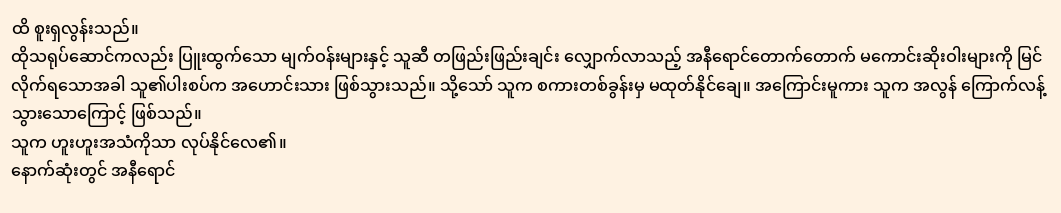ထိ စူးရှလွန်းသည်။
ထိုသရုပ်ဆောင်ကလည်း ပြူးထွက်သော မျက်ဝန်းများနှင့် သူဆီ တဖြည်းဖြည်းချင်း လျှောက်လာသည့် အနီရောင်တောက်တောက် မကောင်းဆိုးဝါးများကို မြင်လိုက်ရသောအခါ သူ၏ပါးစပ်က အဟောင်းသား ဖြစ်သွားသည်။ သို့သော် သူက စကားတစ်ခွန်းမှ မထုတ်နိုင်ချေ။ အကြောင်းမူကား သူက အလွန် ကြောက်လန့် သွားသောကြောင့် ဖြစ်သည်။
သူက ဟူးဟူးအသံကိုသာ လုပ်နိုင်လေ၏။
နောက်ဆုံးတွင် အနီရောင်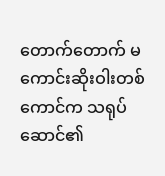တောက်တောက် မကောင်းဆိုးဝါးတစ်ကောင်က သရုပ်ဆောင်၏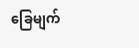ခြေမျက်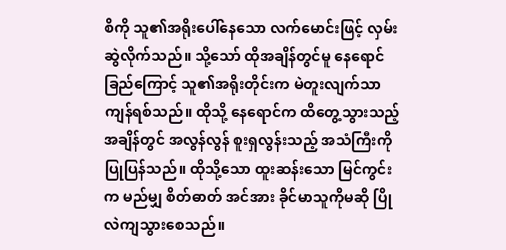စိကို သူ၏အရိုးပေါ်နေသော လက်မောင်းဖြင့် လှမ်းဆွဲလိုက်သည်။ သို့သော် ထိုအချိန်တွင်မူ နေရောင်ခြည်ကြောင့် သူ၏အရိုးတိုင်းက မဲတူးလျက်သာ ကျန်ရစ်သည်။ ထိုသို့ နေရောင်က ထိတွေ့သွားသည့် အချိန်တွင် အလွန်လွန် စူးရှလွန်းသည့် အသံကြီးကို ပြုပြန်သည်။ ထိုသို့သော ထူးဆန်းသော မြင်ကွင်းက မည်မျှ စိတ်ဓာတ် အင်အား ခိုင်မာသူကိုမဆို ပြိုလဲကျသွားစေသည်။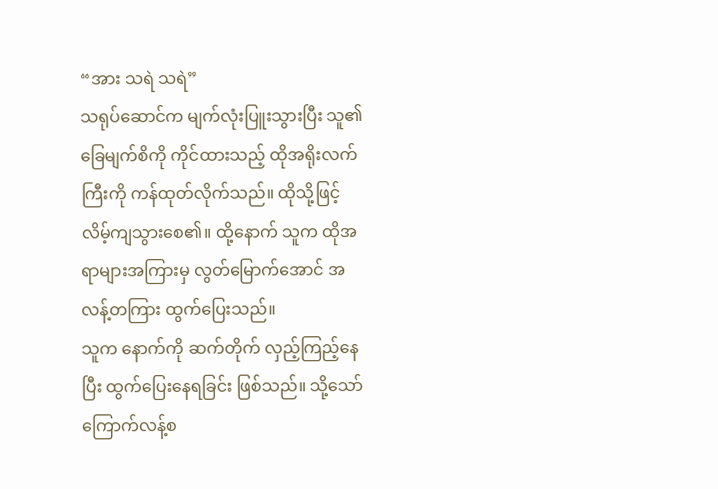“အား သရဲ သရဲ”
သရုပ်ဆောင်က မျက်လုံးပြူးသွားပြီး သူ၏ခြေမျက်စိကို ကိုင်ထားသည့် ထိုအရိုးလက်ကြီးကို ကန်ထုတ်လိုက်သည်။ ထိုသို့ဖြင့် လိမ့်ကျသွားစေ၏။ ထို့နောက် သူက ထိုအရာများအကြားမှ လွတ်မြောက်အောင် အလန့်တကြား ထွက်ပြေးသည်။
သူက နောက်ကို ဆက်တိုက် လှည့်ကြည့်နေပြီး ထွက်ပြေးနေရခြင်း ဖြစ်သည်။ သို့သော် ကြောက်လန့်စ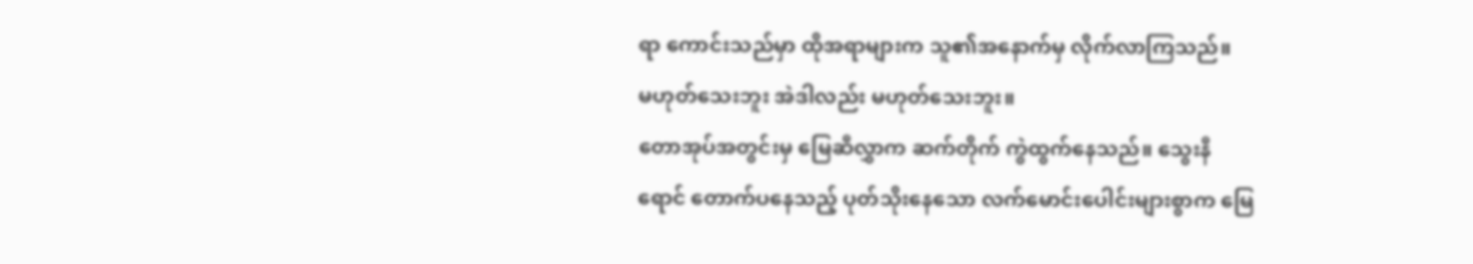ရာ ကောင်းသည်မှာ ထိုအရာများက သူ၏အနောက်မှ လိုက်လာကြသည်။
မဟုတ်သေးဘူး အဲဒါလည်း မဟုတ်သေးဘူး။
တောအုပ်အတွင်းမှ မြေဆီလွှာက ဆက်တိုက် ကွဲထွက်နေသည်။ သွေးနီရောင် တောက်ပနေသည့် ပုတ်သိုးနေသော လက်မောင်းပေါင်းများစွာက မြေ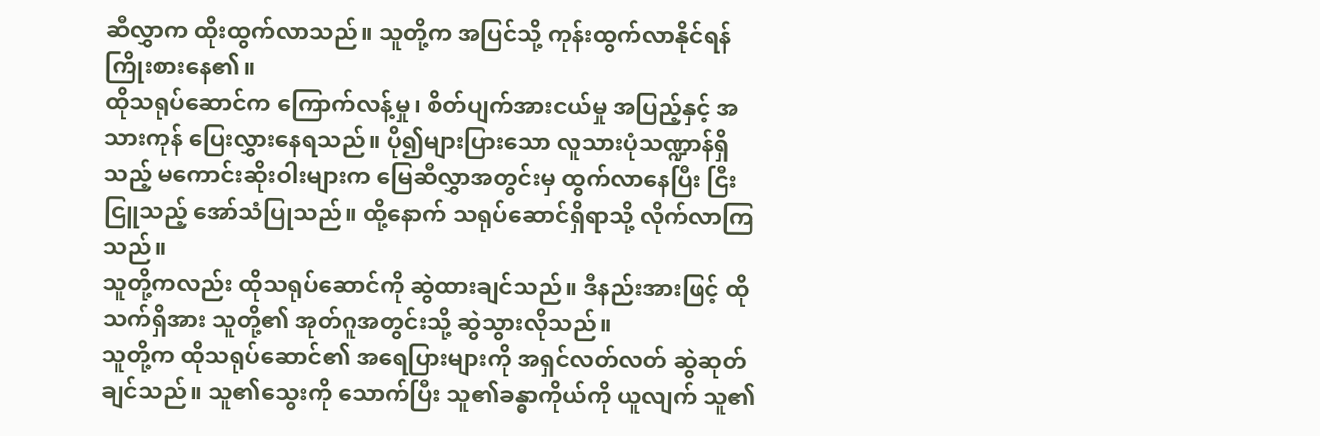ဆီလွှာက ထိုးထွက်လာသည်။ သူတို့က အပြင်သို့ ကုန်းထွက်လာနိုင်ရန် ကြိုးစားနေ၏။
ထိုသရုပ်ဆောင်က ကြောက်လန့်မှု၊ စိတ်ပျက်အားငယ်မှု အပြည့်နှင့် အသားကုန် ပြေးလွှားနေရသည်။ ပို၍များပြားသော လူသားပုံသဏ္ဍာန်ရှိသည့် မကောင်းဆိုးဝါးများက မြေဆီလွှာအတွင်းမှ ထွက်လာနေပြီး ငြီးငြူသည့် အော်သံပြုသည်။ ထို့နောက် သရုပ်ဆောင်ရှိရာသို့ လိုက်လာကြသည်။
သူတို့ကလည်း ထိုသရုပ်ဆောင်ကို ဆွဲထားချင်သည်။ ဒီနည်းအားဖြင့် ထိုသက်ရှိအား သူတို့၏ အုတ်ဂူအတွင်းသို့ ဆွဲသွားလိုသည်။
သူတို့က ထိုသရုပ်ဆောင်၏ အရေပြားများကို အရှင်လတ်လတ် ဆွဲဆုတ်ချင်သည်။ သူ၏သွေးကို သောက်ပြီး သူ၏ခန္ဓာကိုယ်ကို ယူလျက် သူ၏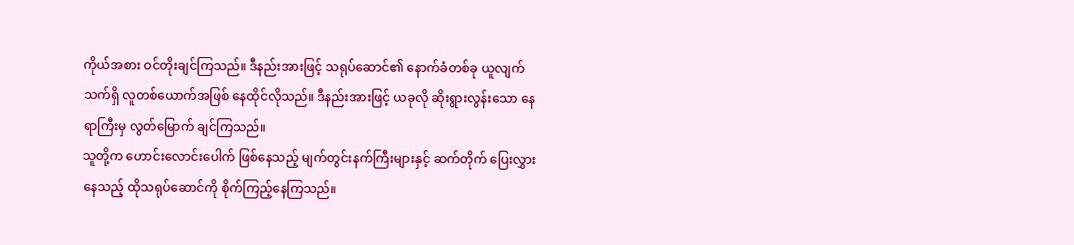ကိုယ်အစား ဝင်တိုးချင်ကြသည်။ ဒီနည်းအားဖြင့် သရုပ်ဆောင်၏ နောက်ခံတစ်ခု ယူလျက် သက်ရှိ လူတစ်ယောက်အဖြစ် နေထိုင်လိုသည်။ ဒီနည်းအားဖြင့် ယခုလို ဆိုးရွားလွန်းသော နေရာကြီးမှ လွတ်မြောက် ချင်ကြသည်။
သူတို့က ဟောင်းလောင်းပေါက် ဖြစ်နေသည့် မျက်တွင်းနက်ကြီးများနှင့် ဆက်တိုက် ပြေးလွှားနေသည့် ထိုသရုပ်ဆောင်ကို စိုက်ကြည့်နေကြသည်။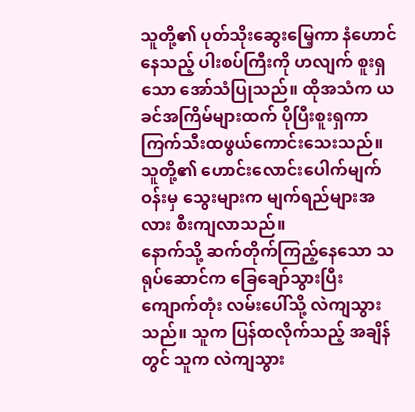သူတို့၏ ပုတ်သိုးဆွေးမြေ့ကာ နံဟောင်နေသည့် ပါးစပ်ကြီးကို ဟလျက် စူးရှသော အော်သံပြုသည်။ ထိုအသံက ယခင်အကြိမ်များထက် ပိုပြီးစူးရှကာ ကြက်သီးထဖွယ်ကောင်းသေးသည်။ သူတို့၏ ဟောင်းလောင်းပေါက်မျက်ဝန်းမှ သွေးများက မျက်ရည်များအလား စီးကျလာသည်။
နောက်သို့ ဆက်တိုက်ကြည့်နေသော သရုပ်ဆောင်က ခြေချော်သွားပြီး ကျောက်တုံး လမ်းပေါ်သို့ လဲကျသွားသည်။ သူက ပြန်ထလိုက်သည့် အချိန်တွင် သူက လဲကျသွား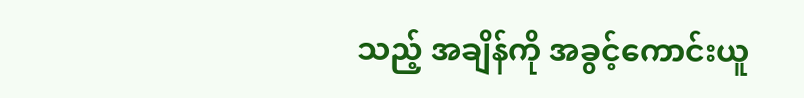သည့် အချိန်ကို အခွင့်ကောင်းယူ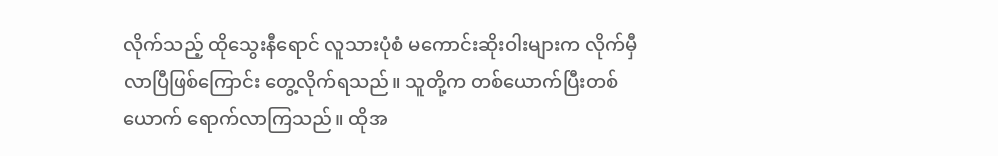လိုက်သည့် ထိုသွေးနီရောင် လူသားပုံစံ မကောင်းဆိုးဝါးများက လိုက်မှီလာပြီဖြစ်ကြောင်း တွေ့လိုက်ရသည်။ သူတို့က တစ်ယောက်ပြီးတစ်ယောက် ရောက်လာကြသည်။ ထိုအ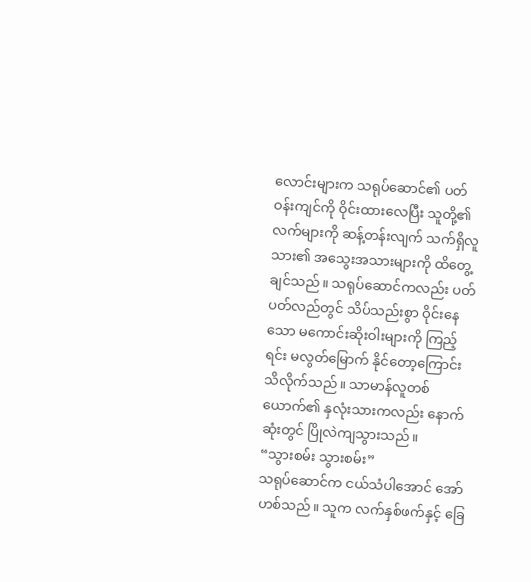လောင်းများက သရုပ်ဆောင်၏ ပတ်ဝန်းကျင်ကို ဝိုင်းထားလေပြီး သူတို့၏လက်များကို ဆန့်တန်းလျက် သက်ရှိလူသား၏ အသွေးအသားများကို ထိတွေ့ချင်သည်။ သရုပ်ဆောင်ကလည်း ပတ်ပတ်လည်တွင် သိပ်သည်းစွာ ဝိုင်းနေသော မကောင်းဆိုးဝါးများကို ကြည့်ရင်း မလွတ်မြောက် နိုင်တော့ကြောင်း သိလိုက်သည်။ သာမာန်လူတစ်ယောက်၏ နှလုံးသားကလည်း နောက်ဆုံးတွင် ပြိုလဲကျသွားသည်။
“သွားစမ်း သွားစမ်း”
သရုပ်ဆောင်က ငယ်သံပါအောင် အော်ဟစ်သည်။ သူက လက်နှစ်ဖက်နှင့် ခြေ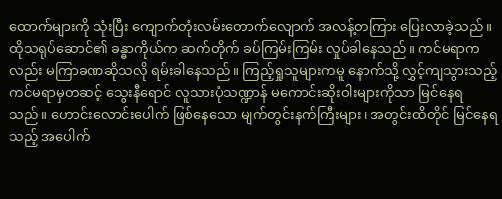ထောက်များကို သုံးပြီး ကျောက်တုံးလမ်းတောက်လျောက် အလန့်တကြား ပြေးလာခဲ့သည်။
ထိုသရုပ်ဆောင်၏ ခန္ဓာကိုယ်က ဆက်တိုက် ခပ်ကြမ်းကြမ်း လှုပ်ခါနေသည်။ ကင်မရာကလည်း မကြာခဏဆိုသလို ရမ်းခါနေသည်။ ကြည့်ရှုသူများကမူ နောက်သို့ လွှင့်ကျသွားသည့် ကင်မရာမှတဆင့် သွေးနီရောင် လူသားပုံသဏ္ဍာန် မကောင်းဆိုးဝါးများကိုသာ မြင်နေရသည်။ ဟောင်းလောင်းပေါက် ဖြစ်နေသော မျက်တွင်းနက်ကြီးများ၊ အတွင်းထိတိုင် မြင်နေရသည့် အပေါက်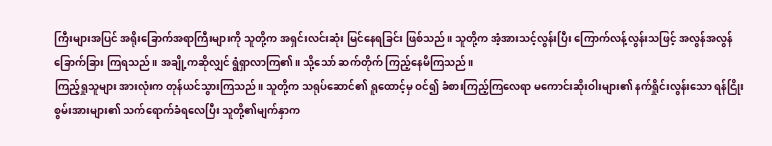ကြီးများအပြင် အရိုးခြောက်အရာကြီးများကို သူတို့က အရှင်းလင်းဆုံး မြင်နေရခြင်း ဖြစ်သည်။ သူတို့က အံ့အားသင့်လွန်းပြီး ကြောက်လန့်လွန်းသဖြင့် အလွန်အလွန် ခြောက်ခြား ကြရသည်။ အချို့ကဆိုလျှင် ရွံရှာလာကြ၏။ သို့သော် ဆက်တိုက် ကြည့်နေမိကြသည်။
ကြည့်ရှုသူများ အားလုံးက တုန်ယင်သွားကြသည်။ သူတို့က သရုပ်ဆောင်၏ ရူထောင့်မှ ဝင်၍ ခံစားကြည့်ကြလေရာ မကောင်းဆိုးဝါးများ၏ နက်ရှိုင်းလွန်းသော ရန်ငြိုး စွမ်းအားများ၏ သက်ရောက်ခံရလေပြီး သူတို့၏မျက်နှာက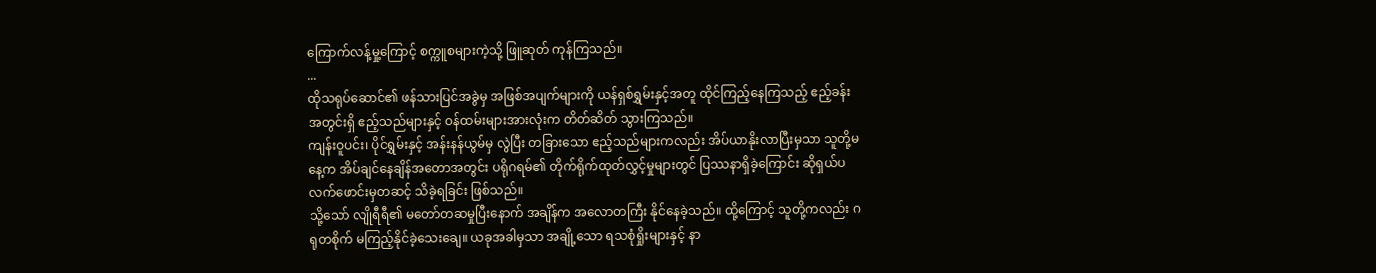ကြောက်လန့်မှု့ကြောင့် စက္ကူစများကဲ့သို့ ဖြူဆုတ် ကုန်ကြသည်။
...
ထိုသရုပ်ဆောင်၏ ဖန်သားပြင်အခွဲမှ အဖြစ်အပျက်များကို ယန်ရှစ်ရွှမ်းနှင့်အတူ ထိုင်ကြည့်နေကြသည့် ဧည့်ခန်းအတွင်းရှိ ဧည့်သည်များနှင့် ဝန်ထမ်းများအားလုံးက တိတ်ဆိတ် သွားကြသည်။
ကျန်းဝူပင်း၊ ပိုင်ရွှမ်းနှင့် အန်းနန်ယွမ်မှ လွဲပြီး တခြားသော ဧည့်သည်များကလည်း အိပ်ယာနိုးလာပြီးမှသာ သူတို့မနေ့က အိပ်ချင်နေချိန်အတောအတွင်း ပရိုဂရမ်၏ တိုက်ရိုက်ထုတ်လွှင့်မှုများတွင် ပြဿနာရှိခဲ့ကြောင်း ဆိုရှယ်ပလက်ဖောင်းမှတဆင့် သိခဲ့ရခြင်း ဖြစ်သည်။
သို့သော် လျိုရီရီ၏ မတော်တဆမှုပြီးနောက် အချိန်က အလောတကြီး နိုင်နေခဲ့သည်။ ထို့ကြောင့် သူတို့ကလည်း ဂရုတစိုက် မကြည့်နိုင်ခဲ့သေးချေ။ ယခုအခါမှသာ အချို့သော ရသစုံရှိုးများနှင့် နာ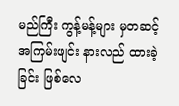မည်ကြီး ကွန့်မန့်များ မှတဆင့် အကြမ်းဖျင်း နားလည် ထားခဲ့ခြင်း ဖြစ်လေ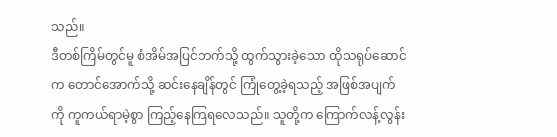သည်။
ဒီတစ်ကြိမ်တွင်မူ စံအိမ်အပြင်ဘက်သို့ ထွက်သွားခဲ့သော ထိုသရုပ်ဆောင်က တောင်အောက်သို့ ဆင်းနေချိန်တွင် ကြုံတွေ့ခဲ့ရသည့် အဖြစ်အပျက်ကို ကူကယ်ရာမဲ့စွာ ကြည့်နေကြရလေသည်။ သူတို့က ကြောက်လန့်လွန်း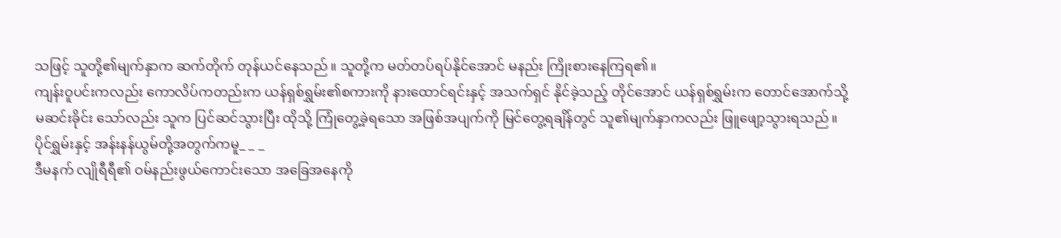သဖြင့် သူတို့၏မျက်နှာက ဆက်တိုက် တုန်ယင်နေသည်။ သူတို့က မတ်တပ်ရပ်နိုင်အောင် မနည်း ကြိုးစားနေကြရ၏။
ကျန်းဝူပင်းကလည်း ကောလိပ်ကတည်းက ယန်ရှစ်ရွှမ်း၏စကားကို နားထောင်ရင်းနှင့် အသက်ရှင် နိုင်ခဲ့သည့် တိုင်အောင် ယန်ရှစ်ရွှမ်းက တောင်အောက်သို့ မဆင်းခိုင်း သော်လည်း သူက ပြင်ဆင်သွားပြီး ထိုသို့ ကြုံတွေ့ခဲ့ရသော အဖြစ်အပျက်ကို မြင်တွေ့ရချိန်တွင် သူ၏မျက်နှာကလည်း ဖြူဖျော့သွားရသည်။
ပိုင်ရွှမ်းနှင့် အန်းနန်ယွမ်တို့အတွက်ကမူ_ _ _
ဒီမနက် လျိုရီရီ၏ ဝမ်နည်းဖွယ်ကောင်းသော အခြေအနေကို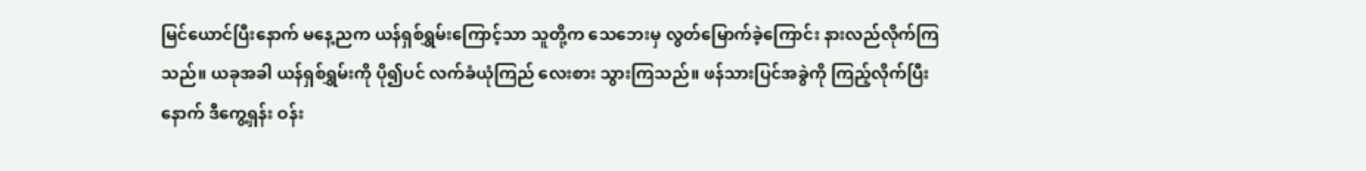မြင်ယောင်ပြီးနောက် မနေ့ညက ယန်ရှစ်ရွှမ်းကြောင့်သာ သူတို့က သေဘေးမှ လွတ်မြောက်ခဲ့ကြောင်း နားလည်လိုက်ကြသည်။ ယခုအခါ ယန်ရှစ်ရွှမ်းကို ပို၍ပင် လက်ခံယုံကြည် လေးစား သွားကြသည်။ ဖန်သားပြင်အခွဲကို ကြည့်လိုက်ပြီးနောက် ဒီကွေ့ရှန်း ဝန်း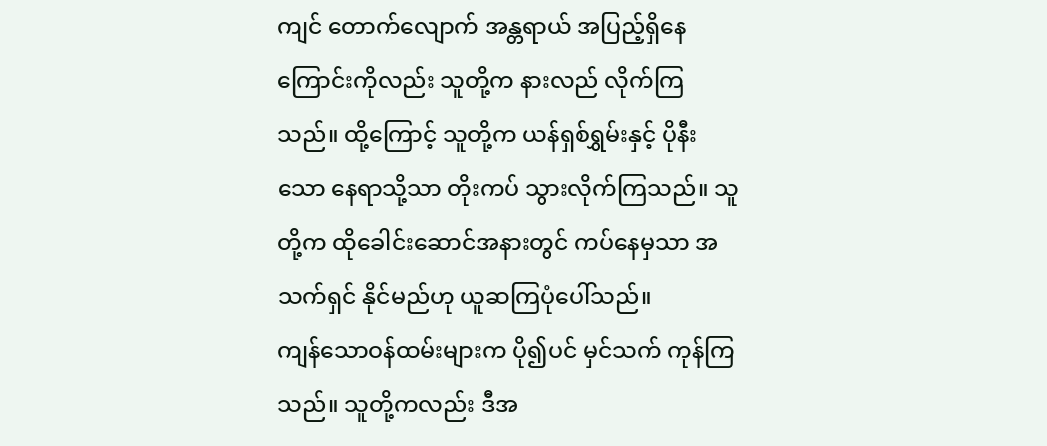ကျင် တောက်လျောက် အန္တရာယ် အပြည့်ရှိနေကြောင်းကိုလည်း သူတို့က နားလည် လိုက်ကြသည်။ ထို့ကြောင့် သူတို့က ယန်ရှစ်ရွှမ်းနှင့် ပိုနီးသော နေရာသို့သာ တိုးကပ် သွားလိုက်ကြသည်။ သူတို့က ထိုခေါင်းဆောင်အနားတွင် ကပ်နေမှသာ အသက်ရှင် နိုင်မည်ဟု ယူဆကြပုံပေါ်သည်။
ကျန်သောဝန်ထမ်းများက ပို၍ပင် မှင်သက် ကုန်ကြသည်။ သူတို့ကလည်း ဒီအ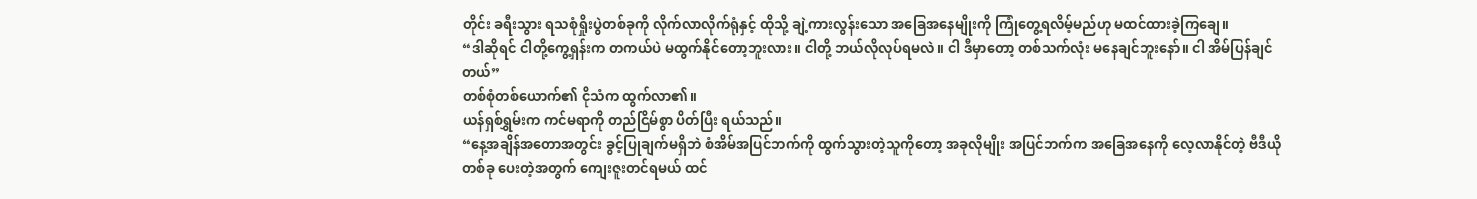တိုင်း ခရီးသွား ရသစုံရှိုးပွဲတစ်ခုကို လိုက်လာလိုက်ရုံနှင့် ထိုသို့ ချဲ့ကားလွန်းသော အခြေအနေမျိုးကို ကြုံတွေ့ရလိမ့်မည်ဟု မထင်ထားခဲ့ကြချေ။
“ဒါဆိုရင် ငါတို့ကွေ့ရှန်းက တကယ်ပဲ မထွက်နိုင်တော့ဘူးလား။ ငါတို့ ဘယ်လိုလုပ်ရမလဲ။ ငါ ဒီမှာတော့ တစ်သက်လုံး မနေချင်ဘူးနော်။ ငါ အိမ်ပြန်ချင်တယ်”
တစ်စုံတစ်ယောက်၏ ငိုသံက ထွက်လာ၏။
ယန်ရှစ်ရွှမ်းက ကင်မရာကို တည်ငြိမ်စွာ ပိတ်ပြီး ရယ်သည်။
“နေ့အချိန်အတောအတွင်း ခွင့်ပြုချက်မရှိဘဲ စံအိမ်အပြင်ဘက်ကို ထွက်သွားတဲ့သူကိုတော့ အခုလိုမျိုး အပြင်ဘက်က အခြေအနေကို လေ့လာနိုင်တဲ့ ဗီဒီယိုတစ်ခု ပေးတဲ့အတွက် ကျေးဇူးတင်ရမယ် ထင်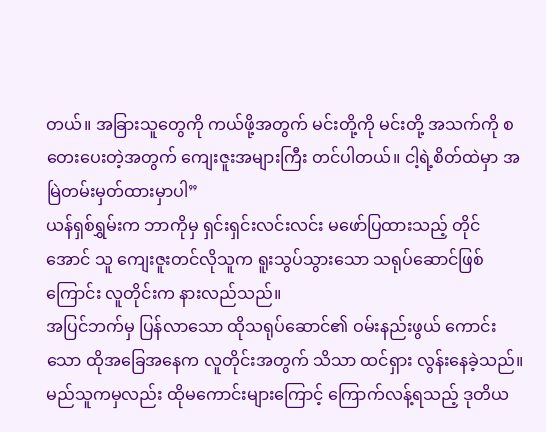တယ်။ အခြားသူတွေကို ကယ်ဖို့အတွက် မင်းတို့ကို မင်းတို့ အသက်ကို စတေးပေးတဲ့အတွက် ကျေးဇူးအများကြီး တင်ပါတယ်။ ငါ့ရဲ့စိတ်ထဲမှာ အမြဲတမ်းမှတ်ထားမှာပါ”
ယန်ရှစ်ရွှမ်းက ဘာကိုမှ ရှင်းရှင်းလင်းလင်း မဖော်ပြထားသည့် တိုင်အောင် သူ ကျေးဇူးတင်လိုသူက ရူးသွပ်သွားသော သရုပ်ဆောင်ဖြစ်ကြောင်း လူတိုင်းက နားလည်သည်။
အပြင်ဘက်မှ ပြန်လာသော ထိုသရုပ်ဆောင်၏ ဝမ်းနည်းဖွယ် ကောင်းသော ထိုအခြေအနေက လူတိုင်းအတွက် သိသာ ထင်ရှား လွန်းနေခဲ့သည်။ မည်သူကမှလည်း ထိုမကောင်းများကြောင့် ကြောက်လန့်ရသည့် ဒုတိယ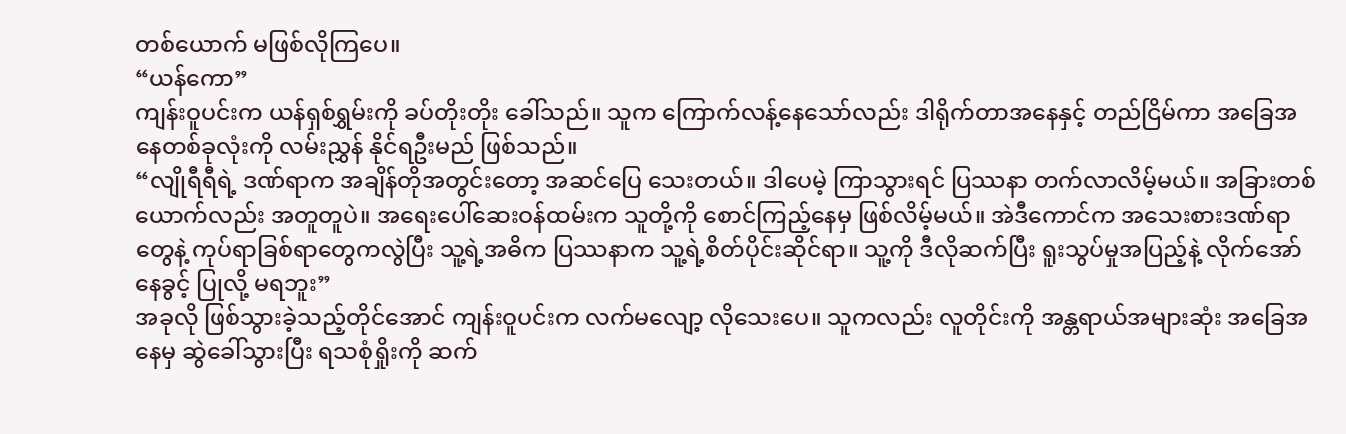တစ်ယောက် မဖြစ်လိုကြပေ။
“ယန်ကော”
ကျန်းဝူပင်းက ယန်ရှစ်ရွှမ်းကို ခပ်တိုးတိုး ခေါ်သည်။ သူက ကြောက်လန့်နေသော်လည်း ဒါရိုက်တာအနေနှင့် တည်ငြိမ်ကာ အခြေအနေတစ်ခုလုံးကို လမ်းညွှန် နိုင်ရဦးမည် ဖြစ်သည်။
“လျိုရီရီရဲ့ ဒဏ်ရာက အချိန်တိုအတွင်းတော့ အဆင်ပြေ သေးတယ်။ ဒါပေမဲ့ ကြာသွားရင် ပြဿနာ တက်လာလိမ့်မယ်။ အခြားတစ်ယောက်လည်း အတူတူပဲ။ အရေးပေါ်ဆေးဝန်ထမ်းက သူတို့ကို စောင်ကြည့်နေမှ ဖြစ်လိမ့်မယ်။ အဲဒီကောင်က အသေးစားဒဏ်ရာတွေနဲ့ ကုပ်ရာခြစ်ရာတွေကလွဲပြီး သူ့ရဲ့အဓိက ပြဿနာက သူ့ရဲ့စိတ်ပိုင်းဆိုင်ရာ။ သူ့ကို ဒီလိုဆက်ပြီး ရူးသွပ်မှုအပြည့်နဲ့ လိုက်အော်နေခွင့် ပြုလို့ မရဘူး”
အခုလို ဖြစ်သွားခဲ့သည့်တိုင်အောင် ကျန်းဝူပင်းက လက်မလျော့ လိုသေးပေ။ သူကလည်း လူတိုင်းကို အန္တရာယ်အများဆုံး အခြေအနေမှ ဆွဲခေါ်သွားပြီး ရသစုံရှိုးကို ဆက်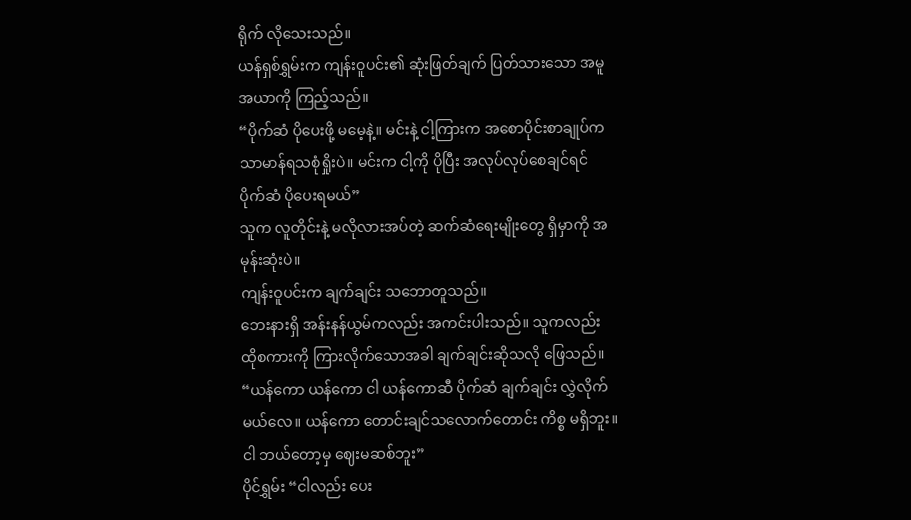ရိုက် လိုသေးသည်။
ယန်ရှစ်ရွှမ်းက ကျန်းဝူပင်း၏ ဆုံးဖြတ်ချက် ပြတ်သားသော အမူအယာကို ကြည့်သည်။
“ပိုက်ဆံ ပိုပေးဖို့ မမေ့နဲ့။ မင်းနဲ့ ငါ့ကြားက အစောပိုင်းစာချုပ်က သာမာန်ရသစုံရှိုးပဲ။ မင်းက ငါ့ကို ပိုပြီး အလုပ်လုပ်စေချင်ရင် ပိုက်ဆံ ပိုပေးရမယ်”
သူက လူတိုင်းနဲ့ မလိုလားအပ်တဲ့ ဆက်ဆံရေးမျိုးတွေ ရှိမှာကို အမုန်းဆုံးပဲ။
ကျန်းဝူပင်းက ချက်ချင်း သဘောတူသည်။
ဘေးနားရှိ အန်းနန်ယွမ်ကလည်း အကင်းပါးသည်။ သူကလည်း ထိုစကားကို ကြားလိုက်သောအခါ ချက်ချင်းဆိုသလို ဖြေသည်။
“ယန်ကော ယန်ကော ငါ ယန်ကောဆီ ပိုက်ဆံ ချက်ချင်း လွှဲလိုက်မယ်လေ။ ယန်ကော တောင်းချင်သလောက်တောင်း ကိစ္စ မရှိဘူး။ ငါ ဘယ်တော့မှ ဈေးမဆစ်ဘူး”
ပိုင်ရွှမ်း “ငါလည်း ပေး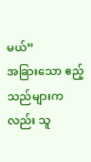မယ်”
အခြားသော ဧည့်သည်များကလည်း သူ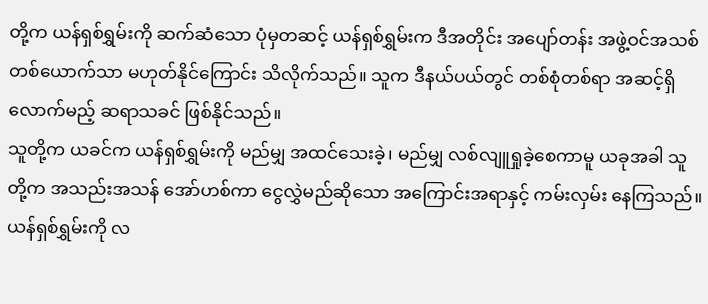တို့က ယန်ရှစ်ရွှမ်းကို ဆက်ဆံသော ပုံမှတဆင့် ယန်ရှစ်ရွှမ်းက ဒီအတိုင်း အပျော်တန်း အဖွဲ့ဝင်အသစ် တစ်ယောက်သာ မဟုတ်နိုင်ကြောင်း သိလိုက်သည်။ သူက ဒီနယ်ပယ်တွင် တစ်စုံတစ်ရာ အဆင့်ရှိလောက်မည့် ဆရာသခင် ဖြစ်နိုင်သည်။
သူတို့က ယခင်က ယန်ရှစ်ရွှမ်းကို မည်မျှ အထင်သေးခဲ့၊ မည်မျှ လစ်လျူရှုခဲ့စေကာမူ ယခုအခါ သူတို့က အသည်းအသန် အော်ဟစ်ကာ ငွေလွှဲမည်ဆိုသော အကြောင်းအရာနှင့် ကမ်းလှမ်း နေကြသည်။ ယန်ရှစ်ရွှမ်းကို လ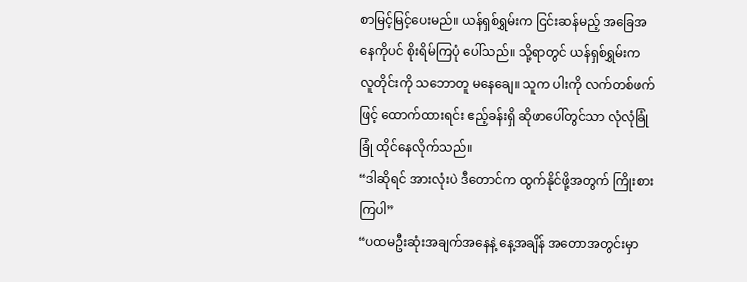စာမြင့်မြင့်ပေးမည်။ ယန်ရှစ်ရွှမ်းက ငြင်းဆန်မည့် အခြေအနေကိုပင် စိုးရိမ်ကြပုံ ပေါ်သည်။ သို့ရာတွင် ယန်ရှစ်ရွှမ်းက လူတိုင်းကို သဘောတူ မနေချေ။ သူက ပါးကို လက်တစ်ဖက်ဖြင့် ထောက်ထားရင်း ဧည့်ခန်းရှိ ဆိုဖာပေါ်တွင်သာ လုံလုံခြုံခြုံ ထိုင်နေလိုက်သည်။
“ဒါဆိုရင် အားလုံးပဲ ဒီတောင်က ထွက်နိုင်ဖို့အတွက် ကြိုးစားကြပါ”
“ပထမဦးဆုံးအချက်အနေနဲ့ နေ့အချိန် အတောအတွင်းမှာ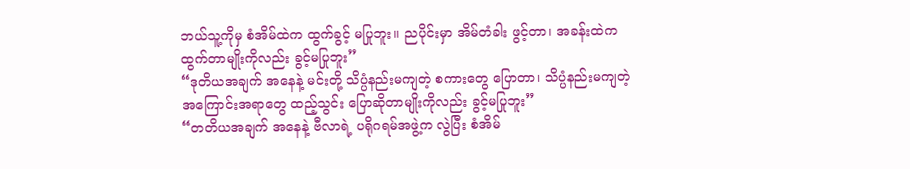ဘယ်သူ့ကိုမှ စံအိမ်ထဲက ထွက်ခွင့် မပြုဘူး။ ညပိုင်းမှာ အိမ်တံခါး ဖွင့်တာ၊ အခန်းထဲက ထွက်တာမျိုးကိုလည်း ခွင့်မပြုဘူး”
“ဒုတိယအချက် အနေနဲ့ မင်းတို့ သိပ္ပံနည်းမကျတဲ့ စကားတွေ ပြောတာ၊ သိပ္ပံနည်းမကျတဲ့ အကြောင်းအရာတွေ ထည့်သွင်း ပြောဆိုတာမျိုးကိုလည်း ခွင့်မပြုဘူး”
“တတိယအချက် အနေနဲ့ ဗီလာရဲ့ ပရိုဂရမ်အဖွဲ့က လွဲပြီး စံအိမ်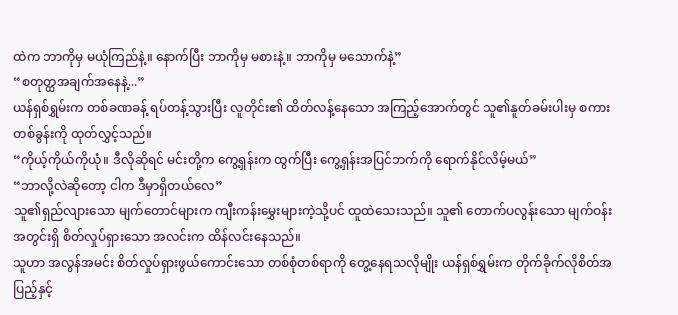ထဲက ဘာကိုမှ မယုံကြည်နဲ့။ နောက်ပြီး ဘာကိုမှ မစားနဲ့။ ဘာကိုမှ မသောက်နဲ့”
“စတုတ္ထအချက်အနေနဲ့...”
ယန်ရှစ်ရွှမ်းက တစ်ခဏခန့် ရပ်တန့်သွားပြီး လူတိုင်း၏ ထိတ်လန့်နေသော အကြည့်အောက်တွင် သူ၏နူတ်ခမ်းပါးမှ စကားတစ်ခွန်းကို ထုတ်လွှင့်သည်။
“ကိုယ့်ကိုယ်ကိုယုံ။ ဒီလိုဆိုရင် မင်းတို့က ကွေ့ရှန်းက ထွက်ပြီး ကွေ့ရှန်းအပြင်ဘက်ကို ရောက်နိုင်လိမ့်မယ်”
“ဘာလို့လဲဆိုတော့ ငါက ဒီမှာရှိတယ်လေ”
သူ၏ရှည်လျားသော မျက်တောင်များက ကျီးကန်းမွှေးများကဲ့သို့ပင် ထူထဲသေးသည်။ သူ၏ တောက်ပလွန်းသော မျက်ဝန်းအတွင်းရှိ စိတ်လှုပ်ရှားသော အလင်းက ထိန်လင်းနေသည်။
သူဟာ အလွန်အမင်း စိတ်လှုပ်ရှားဖွယ်ကောင်းသော တစ်စုံတစ်ရာကို တွေ့နေရသလိုမျိုး ယန်ရှစ်ရွှမ်းက တိုက်ခိုက်လိုစိတ်အပြည့်နှင့်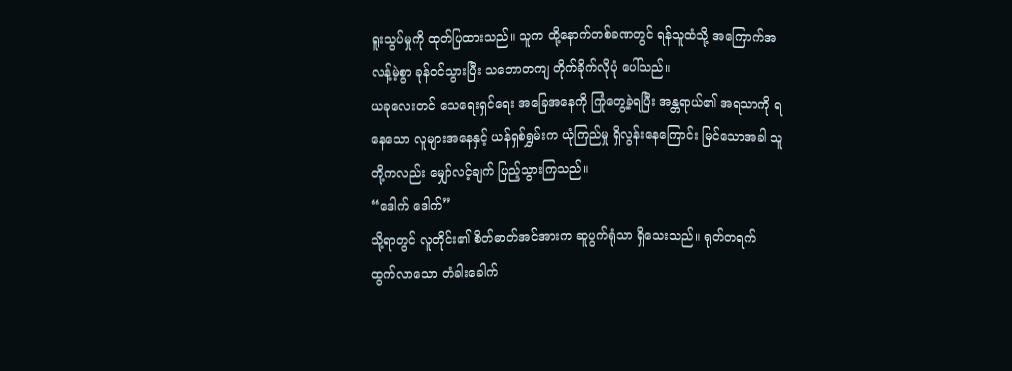ရူးသွပ်မှုကို ထုတ်ပြထားသည်။ သူက ထို့နောက်တစ်ခဏတွင် ရန်သူထံသို့ အကြောက်အလန့်မဲ့စွာ ခုန်ဝင်သွားပြီး သဘောတကျ တိုက်ခိုက်လိုပုံ ပေါ်သည်။
ယခုလေးတင် သေရေးရှင်ရေး အခြေအနေကို ကြုံတွေ့ခဲ့ရပြီး အန္တရာယ်၏ အရသာကို ရနေသော လူများအနေနှင့် ယန်ရှစ်ရွှမ်းက ယုံကြည်မှု ရှိလွန်းနေကြောင်း မြင်သောအခါ သူတို့ကလည်း မျှော်လင့်ချက် ပြည့်သွားကြသည်။
“ဒေါက် ဒေါက်”
သို့ရာတွင် လူတိုင်း၏ စိတ်ဓာတ်အင်အားက ဆူပွက်ရုံသာ ရှိသေးသည်။ ရုတ်တရက် ထွက်လာသော တံခါးခေါက်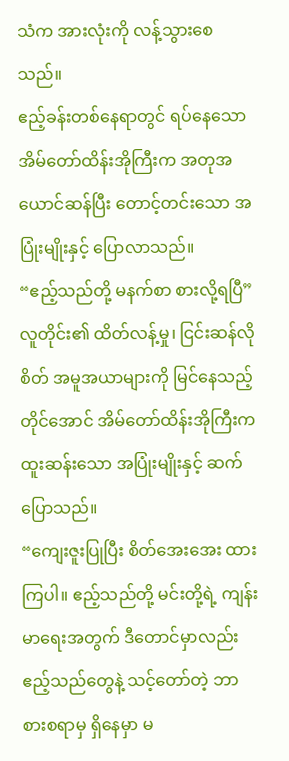သံက အားလုံးကို လန့်သွားစေသည်။
ဧည့်ခန်းတစ်နေရာတွင် ရပ်နေသော အိမ်တော်ထိန်းအိုကြီးက အတုအယောင်ဆန်ပြီး တောင့်တင်းသော အပြုံးမျိုးနှင့် ပြောလာသည်။
“ဧည့်သည်တို့ မနက်စာ စားလို့ရပြီ”
လူတိုင်း၏ ထိတ်လန့်မှု၊ ငြင်းဆန်လိုစိတ် အမူအယာများကို မြင်နေသည့်တိုင်အောင် အိမ်တော်ထိန်းအိုကြီးက ထူးဆန်းသော အပြုံးမျိုးနှင့် ဆက်ပြောသည်။
“ကျေးဇူးပြုပြီး စိတ်အေးအေး ထားကြပါ။ ဧည့်သည်တို့ မင်းတို့ရဲ့ ကျန်းမာရေးအတွက် ဒီတောင်မှာလည်း ဧည့်သည်တွေနဲ့ သင့်တော်တဲ့ ဘာစားစရာမှ ရှိနေမှာ မ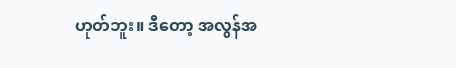ဟုတ်ဘူး။ ဒီတော့ အလွန်အ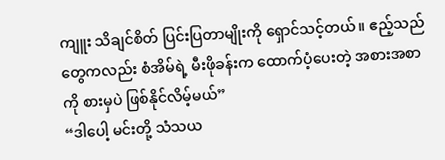ကျူး သိချင်စိတ် ပြင်းပြတာမျိုးကို ရှောင်သင့်တယ်။ ဧည့်သည်တွေကလည်း စံအိမ်ရဲ့ မီးဖိုခန်းက ထောက်ပံ့ပေးတဲ့ အစားအစာကို စားမှပဲ ဖြစ်နိုင်လိမ့်မယ်”
“ဒါပေါ့ မင်းတို့ သံသယ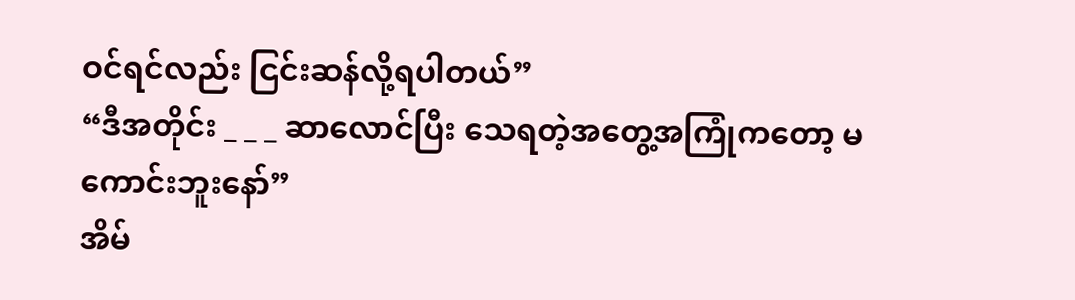ဝင်ရင်လည်း ငြင်းဆန်လို့ရပါတယ်”
“ဒီအတိုင်း _ _ _ ဆာလောင်ပြီး သေရတဲ့အတွေ့အကြုံကတော့ မကောင်းဘူးနော်”
အိမ်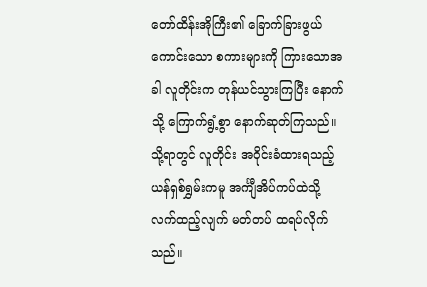တော်ထိန်းအိုကြီး၏ ခြောက်ခြားဖွယ်ကောင်းသော စကားများကို ကြားသောအခါ လူတိုင်းက တုန်ယင်သွားကြပြီး နောက်သို့ ကြောက်ရွံ့စွာ နောက်ဆုတ်ကြသည်။
သို့ရာတွင် လူတိုင်း အဝိုင်းခံထားရသည့် ယန်ရှစ်ရွှမ်းကမူ အင်္ကျီအိပ်ကပ်ထဲသို့ လက်ထည့်လျက် မတ်တပ် ထရပ်လိုက်သည်။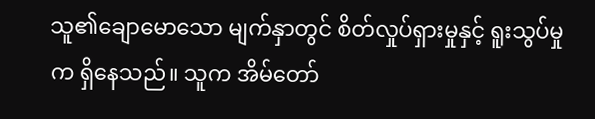သူ၏ချောမောသော မျက်နှာတွင် စိတ်လှုပ်ရှားမှုနှင့် ရူးသွပ်မှုက ရှိနေသည်။ သူက အိမ်တော်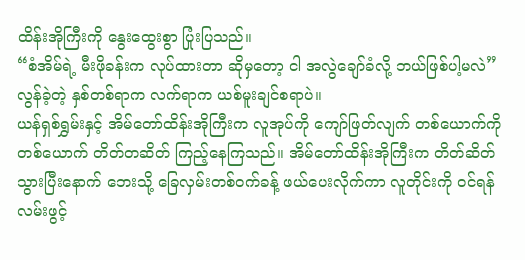ထိန်းအိုကြီးကို နွေးထွေးစွာ ပြုံးပြသည်။
“စံအိမ်ရဲ့ မီးဖိုခန်းက လုပ်ထားတာ ဆိုမှတော့ ငါ အလွဲချော်ခံလို့ ဘယ်ဖြစ်ပါ့မလဲ”
လွန်ခဲ့တဲ့ နှစ်တစ်ရာက လက်ရာက ယစ်မူးချင်စရာပဲ။
ယန်ရှစ်ရွှမ်းနှင့် အိမ်တော်ထိန်းအိုကြီးက လူအုပ်ကို ကျော်ဖြတ်လျက် တစ်ယောက်ကို တစ်ယောက် တိတ်တဆိတ် ကြည့်နေကြသည်။ အိမ်တော်ထိန်းအိုကြီးက တိတ်ဆိတ်သွားပြီးနောက် ဘေးသို့ ခြေလှမ်းတစ်ဝက်ခန့် ဖယ်ပေးလိုက်ကာ လူတိုင်းကို ဝင်ရန် လမ်းဖွင့်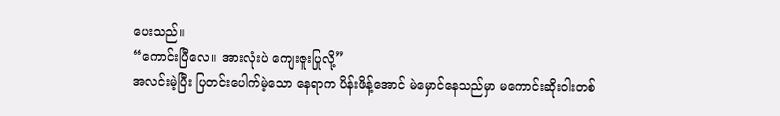ပေးသည်။
“ကောင်းပြီလေ။ အားလုံးပဲ ကျေးဇူးပြုလို့”
အလင်းမဲ့ပြီး ပြတင်းပေါက်မဲ့သော နေရာက ပိန်းဖိန့်အောင် မဲမှောင်နေသည်မှာ မကောင်းဆိုးဝါးတစ်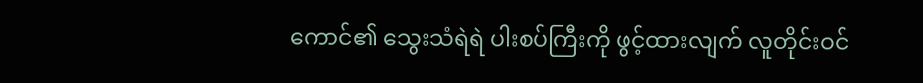ကောင်၏ သွေးသံရဲရဲ ပါးစပ်ကြီးကို ဖွင့်ထားလျက် လူတိုင်းဝင်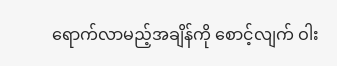ရောက်လာမည့်အချိန်ကို စောင့်လျက် ဝါး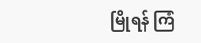မြိုရန် ကြံ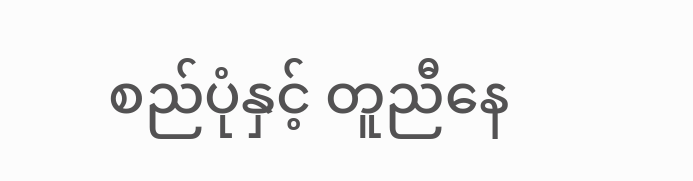စည်ပုံနှင့် တူညီနေ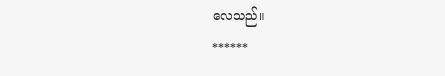လေသည်။
******